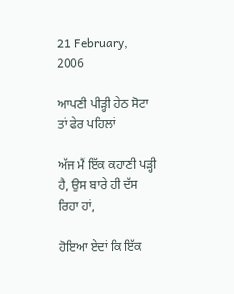21 February, 2006

ਆਪਣੀ ਪੀੜ੍ਹੀ ਹੇਠ ਸੋਟਾ ਤਾਂ ਫੇਰ ਪਹਿਲਾਂ

ਅੱਜ ਮੈਂ ਇੱਕ ਕਹਾਣੀ ਪੜ੍ਹੀ ਹੈ, ਉਸ ਬਾਰੇ ਹੀ ਦੱਸ ਰਿਹਾ ਹਾਂ,

ਹੋਇਆ ਏਦਾਂ ਕਿ ਇੱਕ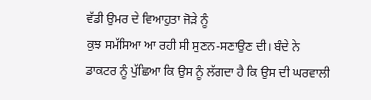ਵੱਡੀ ਉਮਰ ਦੇ ਵਿਆਹੁਤਾ ਜੋੜੇ ਨੂੰ
ਕੁਝ ਸਮੱਸਿਆ ਆ ਰਹੀ ਸੀ ਸੁਣਨ-ਸਣਾਉਣ ਦੀ। ਬੰਦੇ ਨੇ
ਡਾਕਟਰ ਨੂੰ ਪੁੱਛਿਆ ਕਿ ਉਸ ਨੂੰ ਲੱਗਦਾ ਹੈ ਕਿ ਉਸ ਦੀ ਘਰਵਾਲੀ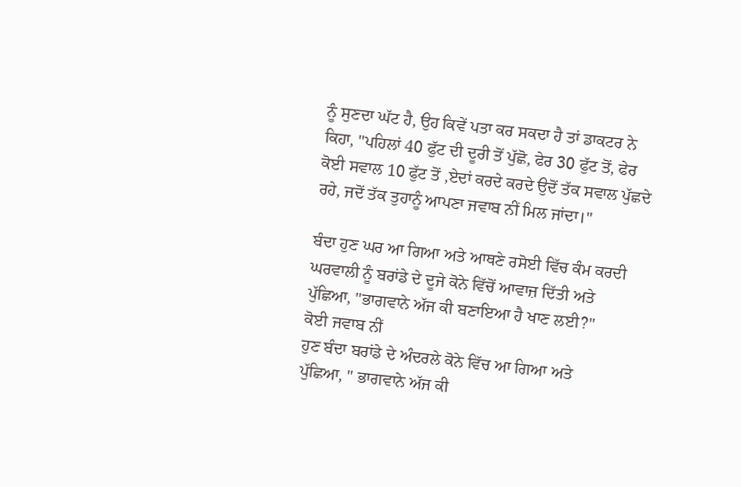ਨੂੰ ਸੁਣਦਾ ਘੱਟ ਹੈ, ਉਹ ਕਿਵੇਂ ਪਤਾ ਕਰ ਸਕਦਾ ਹੈ ਤਾਂ ਡਾਕਟਰ ਨੇ
ਕਿਹਾ, "ਪਹਿਲਾਂ 40 ਫੁੱਟ ਦੀ ਦੂਰੀ ਤੋਂ ਪੁੱਛੋ, ਫੇਰ 30 ਫੁੱਟ ਤੋਂ, ਫੇਰ
ਕੋਈ ਸਵਾਲ 10 ਫੁੱਟ ਤੋਂ ,ਏਦਾਂ ਕਰਦੇ ਕਰਦੇ ਉਦੋਂ ਤੱਕ ਸਵਾਲ ਪੁੱਛਦੇ
ਰਹੇ, ਜਦੋਂ ਤੱਕ ਤੁਹਾਨੂੰ ਆਪਣਾ ਜਵਾਬ ਨੀਂ ਮਿਲ ਜਾਂਦਾ।"

ਬੰਦਾ ਹੁਣ ਘਰ ਆ ਗਿਆ ਅਤੇ ਆਥਣੇ ਰਸੋਈ ਵਿੱਚ ਕੰਮ ਕਰਦੀ
ਘਰਵਾਲੀ ਨੂੰ ਬਰਾਂਡੇ ਦੇ ਦੂਜੇ ਕੋਨੇ ਵਿੱਚੋਂ ਆਵਾਜ਼ ਦਿੱਤੀ ਅਤੇ
ਪੁੱਛਿਆ, "ਭਾਗਵਾਨੇ ਅੱਜ ਕੀ ਬਣਾਇਆ ਹੈ ਖਾਣ ਲਈ?"
ਕੋਈ ਜਵਾਬ ਨੀਂ
ਹੁਣ ਬੰਦਾ ਬਰਾਂਡੇ ਦੇ ਅੰਦਰਲੇ ਕੋਨੇ ਵਿੱਚ ਆ ਗਿਆ ਅਤੇ
ਪੁੱਛਿਆ, " ਭਾਗਵਾਨੇ ਅੱਜ ਕੀ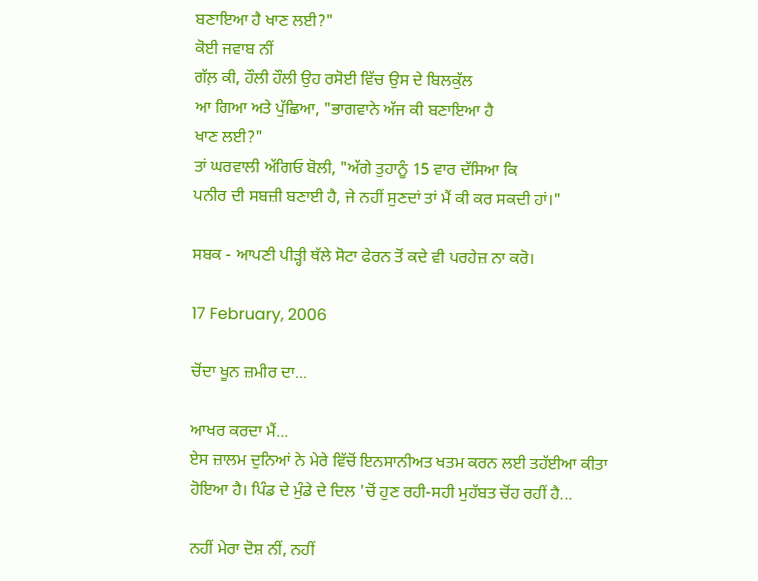ਬਣਾਇਆ ਹੈ ਖਾਣ ਲਈ?"
ਕੋਈ ਜਵਾਬ ਨੀਂ
ਗੱਲ਼ ਕੀ, ਹੌਲੀ ਹੌਲੀ ਉਹ ਰਸੋਈ ਵਿੱਚ ਉਸ ਦੇ ਬਿਲਕੁੱਲ
ਆ ਗਿਆ ਅਤੇ ਪੁੱਛਿਆ, "ਭਾਗਵਾਨੇ ਅੱਜ ਕੀ ਬਣਾਇਆ ਹੈ
ਖਾਣ ਲਈ?"
ਤਾਂ ਘਰਵਾਲੀ ਅੱਗਿਓ ਬੋਲੀ, "ਅੱਗੇ ਤੁਹਾਨੂੰ 15 ਵਾਰ ਦੱਸਿਆ ਕਿ
ਪਨੀਰ ਦੀ ਸਬਜ਼ੀ ਬਣਾਈ ਹੈ, ਜੇ ਨਹੀਂ ਸੁਣਦਾਂ ਤਾਂ ਮੈਂ ਕੀ ਕਰ ਸਕਦੀ ਹਾਂ।"

ਸਬਕ - ਆਪਣੀ ਪੀੜ੍ਹੀ ਥੱਲੇ ਸੋਟਾ ਫੇਰਨ ਤੋਂ ਕਦੇ ਵੀ ਪਰਹੇਜ਼ ਨਾ ਕਰੋ।

17 February, 2006

ਚੋਂਦਾ ਖੂਨ ਜ਼ਮੀਰ ਦਾ...

ਆਖਰ ਕਰਦਾ ਮੈਂ...
ਏਸ ਜ਼ਾਲਮ ਦੁਨਿਆਂ ਨੇ ਮੇਰੇ ਵਿੱਚੋਂ ਇਨਸਾਨੀਅਤ ਖਤਮ ਕਰਨ ਲਈ ਤਹੱਈਆ ਕੀਤਾ
ਹੋਇਆ ਹੈ। ਪਿੰਡ ਦੇ ਮੁੰਡੇ ਦੇ ਦਿਲ 'ਚੋਂ ਹੁਣ ਰਹੀ-ਸਹੀ ਮੁਹੱਬਤ ਚੋਂਹ ਰਹੀਂ ਹੈ...

ਨਹੀਂ ਮੇਰਾ ਦੋਸ਼ ਨੀਂ, ਨਹੀਂ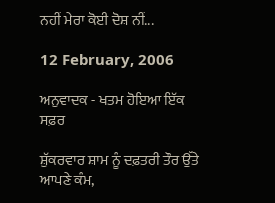ਨਹੀਂ ਮੇਰਾ ਕੋਈ ਦੋਸ਼ ਨੀਂ...

12 February, 2006

ਅਨੁਵਾਦਕ - ਖਤਮ ਹੋਇਆ ਇੱਕ ਸਫ਼ਰ

ਸ਼ੁੱਕਰਵਾਰ ਸ਼ਾਮ ਨੂੰ ਦਫ਼ਤਰੀ ਤੌਰ ਉੱਤੇ ਆਪਣੇ ਕੰਮ,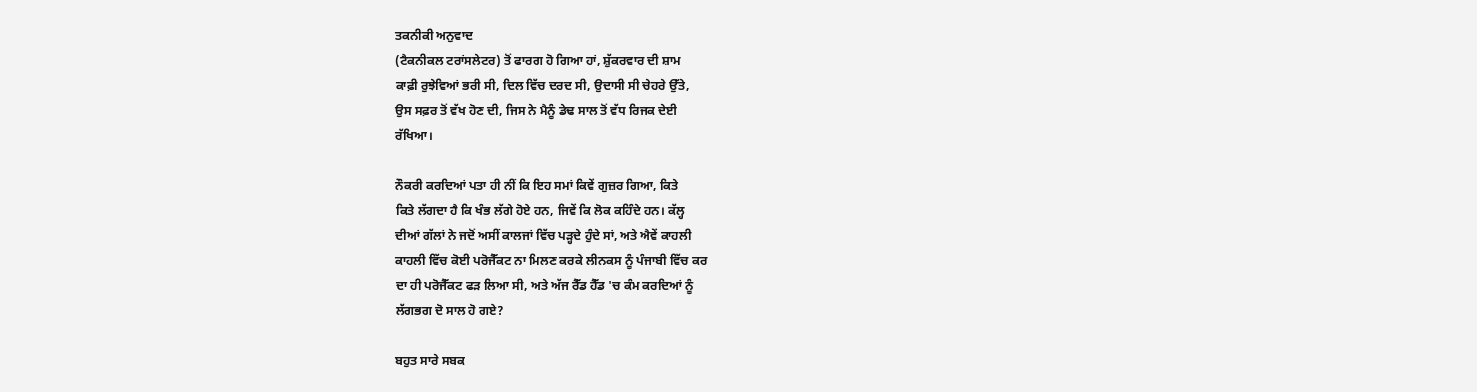ਤਕਨੀਕੀ ਅਨੁਵਾਦ
(ਟੈਕਨੀਕਲ ਟਰਾਂਸਲੇਟਰ) ਤੋਂ ਫਾਰਗ ਹੋ ਗਿਆ ਹਾਂ, ਸ਼ੁੱਕਰਵਾਰ ਦੀ ਸ਼ਾਮ
ਕਾਫ਼ੀ ਰੁਝੇਵਿਆਂ ਭਰੀ ਸੀ, ਦਿਲ ਵਿੱਚ ਦਰਦ ਸੀ, ਉਦਾਸੀ ਸੀ ਚੇਹਰੇ ਉੱਤੇ,
ਉਸ ਸਫ਼ਰ ਤੋਂ ਵੱਖ ਹੋਣ ਦੀ, ਜਿਸ ਨੇ ਮੈਨੂੰ ਡੇਢ ਸਾਲ ਤੋਂ ਵੱਧ ਰਿਜਕ ਦੇਈ
ਰੱਖਿਆ।

ਨੌਕਰੀ ਕਰਦਿਆਂ ਪਤਾ ਹੀ ਨੀਂ ਕਿ ਇਹ ਸਮਾਂ ਕਿਵੇਂ ਗੁਜ਼ਰ ਗਿਆ, ਕਿਤੇ
ਕਿਤੇ ਲੱਗਦਾ ਹੈ ਕਿ ਖੰਭ ਲੱਗੇ ਹੋਏ ਹਨ, ਜਿਵੇਂ ਕਿ ਲੋਕ ਕਹਿੰਦੇ ਹਨ। ਕੱਲ੍ਹ
ਦੀਆਂ ਗੱਲਾਂ ਨੇ ਜਦੋਂ ਅਸੀਂ ਕਾਲਜਾਂ ਵਿੱਚ ਪੜ੍ਹਦੇ ਹੁੰਦੇ ਸਾਂ, ਅਤੇ ਐਵੇਂ ਕਾਹਲੀ
ਕਾਹਲੀ ਵਿੱਚ ਕੋਈ ਪਰੋਜੈੱਕਟ ਨਾ ਮਿਲਣ ਕਰਕੇ ਲੀਨਕਸ ਨੂੰ ਪੰਜਾਬੀ ਵਿੱਚ ਕਰ
ਦਾ ਹੀ ਪਰੋਜੈੱਕਟ ਫੜ ਲਿਆ ਸੀ, ਅਤੇ ਅੱਜ ਰੈੱਡ ਹੈੱਡ 'ਚ ਕੰਮ ਕਰਦਿਆਂ ਨੂੰ
ਲੱਗਭਗ ਦੋ ਸਾਲ ਹੋ ਗਏ?

ਬਹੁਤ ਸਾਰੇ ਸਬਕ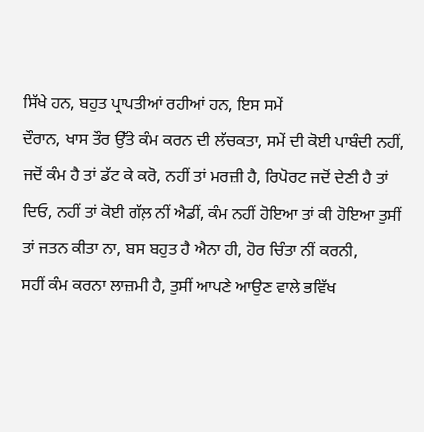ਸਿੱਖੇ ਹਨ, ਬਹੁਤ ਪ੍ਰਾਪਤੀਆਂ ਰਹੀਆਂ ਹਨ, ਇਸ ਸਮੇਂ
ਦੌਰਾਨ, ਖਾਸ ਤੌਰ ਉੱਤੇ ਕੰਮ ਕਰਨ ਦੀ ਲੱਚਕਤਾ, ਸਮੇਂ ਦੀ ਕੋਈ ਪਾਬੰਦੀ ਨਹੀਂ,
ਜਦੋਂ ਕੰਮ ਹੈ ਤਾਂ ਡੱਟ ਕੇ ਕਰੋ, ਨਹੀਂ ਤਾਂ ਮਰਜ਼ੀ ਹੈ, ਰਿਪੋਰਟ ਜਦੋਂ ਦੇਣੀ ਹੈ ਤਾਂ
ਦਿਓ, ਨਹੀਂ ਤਾਂ ਕੋਈ ਗੱਲ਼ ਨੀਂ ਐਡੀਂ, ਕੰਮ ਨਹੀਂ ਹੋਇਆ ਤਾਂ ਕੀ ਹੋਇਆ ਤੁਸੀਂ
ਤਾਂ ਜਤਨ ਕੀਤਾ ਨਾ, ਬਸ ਬਹੁਤ ਹੈ ਐਨਾ ਹੀ, ਹੋਰ ਚਿੰਤਾ ਨੀਂ ਕਰਨੀ,
ਸਹੀਂ ਕੰਮ ਕਰਨਾ ਲਾਜ਼ਮੀ ਹੈ, ਤੁਸੀਂ ਆਪਣੇ ਆਉਣ ਵਾਲੇ ਭਵਿੱਖ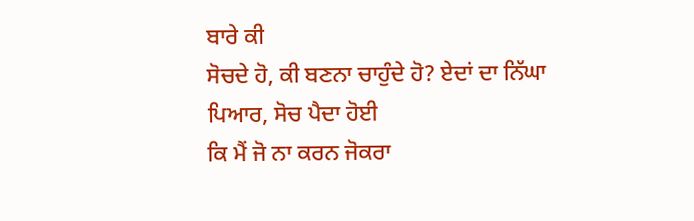ਬਾਰੇ ਕੀ
ਸੋਚਦੇ ਹੋ, ਕੀ ਬਣਨਾ ਚਾਹੁੰਦੇ ਹੋ? ਏਦਾਂ ਦਾ ਨਿੱਘਾ ਪਿਆਰ, ਸੋਚ ਪੈਦਾ ਹੋਈ
ਕਿ ਮੈਂ ਜੋ ਨਾ ਕਰਨ ਜੋਕਰਾ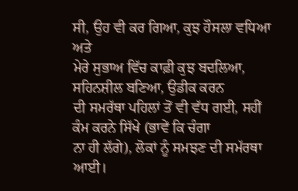ਸੀ, ਉਹ ਵੀ ਕਰ ਗਿਆ, ਕੁਝ ਹੌਸਲਾ ਵਧਿਆ ਅਤੇ
ਮੇਰੇ ਸੁਭਾਅ ਵਿੱਚ ਕਾਫ਼ੀ ਕੁਝ ਬਦਲਿਆ, ਸਹਿਨਸ਼ੀਲ ਬਣਿਆ, ਉਡੀਕ ਕਰਨ
ਦੀ ਸਮਰੱਥਾ ਪਹਿਲਾਂ ਤੋਂ ਵੀ ਵੱਧ ਗਈ, ਸਹੀਂ ਕੰਮ ਕਰਨੇ ਸਿੱਖੇ (ਭਾਵੇਂ ਕਿ ਚੰਗਾ
ਨਾ ਹੀ ਲੱਗੇ), ਲੋਕਾਂ ਨੂੰ ਸਮਝਣ ਦੀ ਸਮੱਰਥਾ ਆਈ।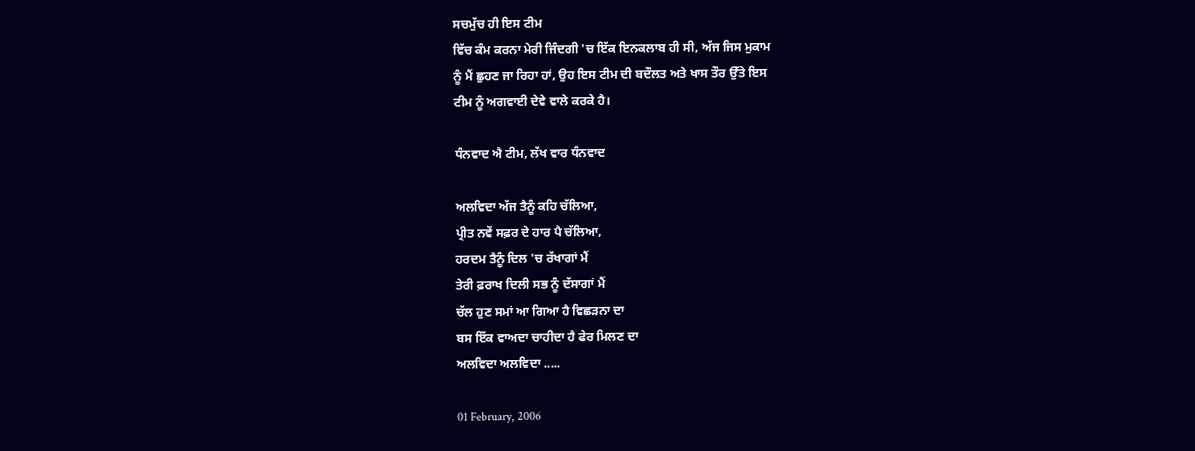ਸਚਮੁੱਚ ਹੀ ਇਸ ਟੀਮ
ਵਿੱਚ ਕੰਮ ਕਰਨਾ ਮੇਰੀ ਜਿੰਦਗੀ 'ਚ ਇੱਕ ਇਨਕਲਾਬ ਹੀ ਸੀ, ਅੱਜ ਜਿਸ ਮੁਕਾਮ
ਨੂੰ ਮੈਂ ਛੁਹਣ ਜਾ ਰਿਹਾ ਹਾਂ, ਉਹ ਇਸ ਟੀਮ ਦੀ ਬਦੌਲਤ ਅਤੇ ਖਾਸ ਤੌਰ ਉੱਤੇ ਇਸ
ਟੀਮ ਨੂੰ ਅਗਵਾਈ ਦੇਵੇ ਵਾਲੇ ਕਰਕੇ ਹੈ।

ਧੰਨਵਾਦ ਐ ਟੀਮ, ਲੱਖ ਵਾਰ ਧੰਨਵਾਦ

ਅਲਵਿਦਾ ਅੱਜ ਤੈਨੂੰ ਕਹਿ ਚੱਲਿਆ,
ਪ੍ਰੀਤ ਨਵੇਂ ਸਫ਼ਰ ਦੇ ਹਾਰ ਪੈ ਚੱਲਿਆ,
ਹਰਦਮ ਤੈਨੂੰ ਦਿਲ 'ਚ ਰੱਖਾਗਾਂ ਮੈਂ
ਤੇਰੀ ਫ਼ਰਾਖ ਦਿਲੀ ਸਭ ਨੂੰ ਦੱਸਾਗਾਂ ਮੈਂ
ਚੱਲ ਹੁਣ ਸਮਾਂ ਆ ਗਿਆ ਹੈ ਵਿਛੜਨਾ ਦਾ
ਬਸ ਇੱਕ ਵਾਅਦਾ ਚਾਹੀਦਾ ਹੈ ਫੇਰ ਮਿਲਣ ਦਾ
ਅਲਵਿਦਾ ਅਲਵਿਦਾ .....

01 February, 2006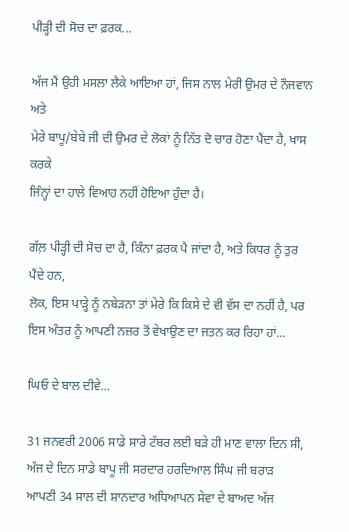ਪੀੜ੍ਹੀ ਦੀ ਸੋਚ ਦਾ ਫ਼ਰਕ...

ਅੱਜ ਮੈਂ ਉਹੀ ਮਸਲਾ ਲੈਕੇ ਆਇਆ ਹਾਂ, ਜਿਸ ਨਾਲ ਮੇਰੀ ਉਮਰ ਦੇ ਨੌਜਵਾਨ ਅਤੇ
ਮੇਰੇ ਬਾਪੂ/ਬੇਬੇ ਜੀ ਦੀ ਉਮਰ ਦੇ ਲੋਕਾਂ ਨੂੰ ਨਿੱਤ ਦੋ ਚਾਰ ਹੋਣਾ ਪੈਂਦਾ ਹੈ, ਖਾਸ ਕਰਕੇ
ਜਿੰਨ੍ਹਾਂ ਦਾ ਹਾਲੇ ਵਿਆਹ ਨਹੀਂ ਹੋਇਆ ਹੁੰਦਾ ਹੈ।

ਗੱਲ਼ ਪੀੜ੍ਹੀ ਦੀ ਸੋਚ ਦਾ ਹੈ, ਕਿੰਨਾ ਫ਼ਰਕ ਪੈ ਜਾਂਦਾ ਹੈ, ਅਤੇ ਕਿਧਰ ਨੂੰ ਤੁਰ ਪੈਂਦੇ ਹਨ,
ਲੋਕ, ਇਸ ਪਾੜ੍ਹੇ ਨੂੰ ਨਬੇੜਨਾ ਤਾਂ ਮੇਰੇ ਕਿ ਕਿਸੇ ਦੇ ਵੀ ਵੱਸ ਦਾ ਨਹੀਂ ਹੈ, ਪਰ
ਇਸ ਅੰਤਰ ਨੂੰ ਆਪਣੀ ਨਜ਼ਰ ਤੋਂ ਵੇਖਾਉਣ ਦਾ ਜਤਨ ਕਰ ਰਿਹਾ ਹਾਂ...

ਘਿਓ ਦੇ ਬਾਲ ਦੀਵੇ...

31 ਜਨਵਰੀ 2006 ਸਾਡੇ ਸਾਰੇ ਟੱਬਰ ਲਈ ਬੜੇ ਹੀ ਮਾਣ ਵਾਲਾ ਦਿਨ ਸੀ,
ਅੱਜ ਦੇ ਦਿਨ ਸਾਡੇ ਬਾਪੂ ਜੀ ਸਰਦਾਰ ਹਰਦਿਆਲ ਸਿੰਘ ਜੀ ਬਰਾੜ
ਆਪਣੀ 34 ਸਾਲ ਦੀ ਸ਼ਾਨਦਾਰ ਅਧਿਆਪਨ ਸੇਵਾ ਦੇ ਬਾਅਦ ਅੱਜ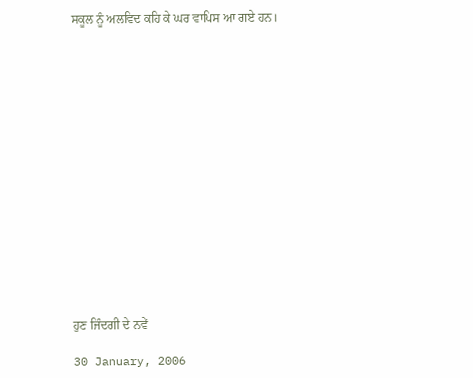ਸਕੂਲ ਨੂੰ ਅਲਵਿਦ ਕਹਿ ਕੇ ਘਰ ਵਾਪਿਸ ਆ ਗਏ ਹਨ।
















ਹੁਣ ਜਿੰਦਗੀ ਦੇ ਨਵੇਂ

30 January, 2006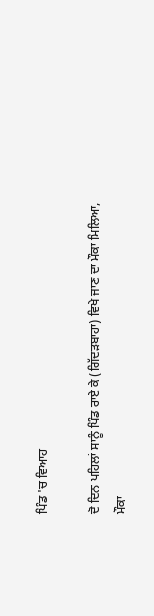ਪਿੰਡ 'ਚ ਵਿਆਹ

ਦੋ ਦਿਨ ਪਹਿਲਾਂ ਸਾਨੂੰ ਪਿੰਡ ਰਾਏ ਕੇ (ਗਿੱਦੜਬਾਹਾ) ਵਿਖੇ ਜਾਣ ਦਾ ਮੌਕਾ ਮਿਲਿਆ,
ਮੌਕਾ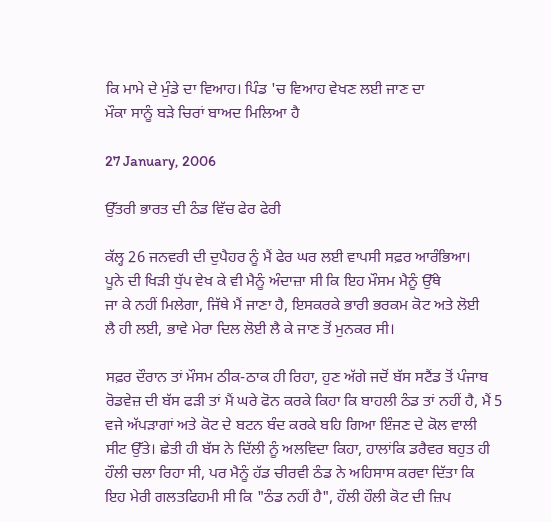ਕਿ ਮਾਮੇ ਦੇ ਮੁੰਡੇ ਦਾ ਵਿਆਹ। ਪਿੰਡ 'ਚ ਵਿਆਹ ਵੇਖਣ ਲਈ ਜਾਣ ਦਾ
ਮੌਕਾ ਸਾਨੂੰ ਬੜੇ ਚਿਰਾਂ ਬਾਅਦ ਮਿਲਿਆ ਹੈ

27 January, 2006

ਉੱਤਰੀ ਭਾਰਤ ਦੀ ਠੰਡ ਵਿੱਚ ਫੇਰ ਫੇਰੀ

ਕੱਲ੍ਹ 26 ਜਨਵਰੀ ਦੀ ਦੁਪੈਹਰ ਨੂੰ ਮੈਂ ਫੇਰ ਘਰ ਲਈ ਵਾਪਸੀ ਸਫ਼ਰ ਆਰੰਭਿਆ।
ਪੂਨੇ ਦੀ ਖਿੜੀ ਧੁੱਪ ਵੇਖ ਕੇ ਵੀ ਮੈਨੂੰ ਅੰਦਾਜ਼ਾ ਸੀ ਕਿ ਇਹ ਮੌਸਮ ਮੈਨੂੰ ਉੱਥੇ
ਜਾ ਕੇ ਨਹੀਂ ਮਿਲੇਗਾ, ਜਿੱਥੇ ਮੈਂ ਜਾਣਾ ਹੈ, ਇਸਕਰਕੇ ਭਾਰੀ ਭਰਕਮ ਕੋਟ ਅਤੇ ਲੋਈ
ਲੈ ਹੀ ਲਈ, ਭਾਵੇ ਮੇਰਾ ਦਿਲ ਲੋਈ ਲੈ ਕੇ ਜਾਣ ਤੋਂ ਮੁਨਕਰ ਸੀ।

ਸਫ਼ਰ ਦੌਰਾਨ ਤਾਂ ਮੌਸਮ ਠੀਕ-ਠਾਕ ਹੀ ਰਿਹਾ, ਹੁਣ ਅੱਗੇ ਜਦੋਂ ਬੱਸ ਸਟੈਂਡ ਤੋਂ ਪੰਜਾਬ
ਰੋਡਵੇਜ਼ ਦੀ ਬੱਸ ਫੜੀ ਤਾਂ ਮੈਂ ਘਰੇ ਫੋਨ ਕਰਕੇ ਕਿਹਾ ਕਿ ਬਾਹਲੀ ਠੰਡ ਤਾਂ ਨਹੀਂ ਹੈ, ਮੈਂ 5
ਵਜੇ ਅੱਪੜਾਗਾਂ ਅਤੇ ਕੋਟ ਦੇ ਬਟਨ ਬੰਦ ਕਰਕੇ ਬਹਿ ਗਿਆ ਇੰਜਣ ਦੇ ਕੋਲ ਵਾਲੀ
ਸੀਟ ਉੱਤੇ। ਛੇਤੀ ਹੀ ਬੱਸ ਨੇ ਦਿੱਲੀ ਨੂੰ ਅਲਵਿਦਾ ਕਿਹਾ, ਹਾਲਾਂਕਿ ਡਰੈਵਰ ਬਹੁਤ ਹੀ
ਹੌਲੀ ਚਲਾ ਰਿਹਾ ਸੀ, ਪਰ ਮੈਨੂੰ ਹੱਡ ਚੀਰਵੀ ਠੰਡ ਨੇ ਅਹਿਸਾਸ ਕਰਵਾ ਦਿੱਤਾ ਕਿ
ਇਹ ਮੇਰੀ ਗਲਤਫਿਹਮੀ ਸੀ ਕਿ "ਠੰਡ ਨਹੀਂ ਹੈ", ਹੌਲੀ ਹੌਲੀ ਕੋਟ ਦੀ ਜ਼ਿਪ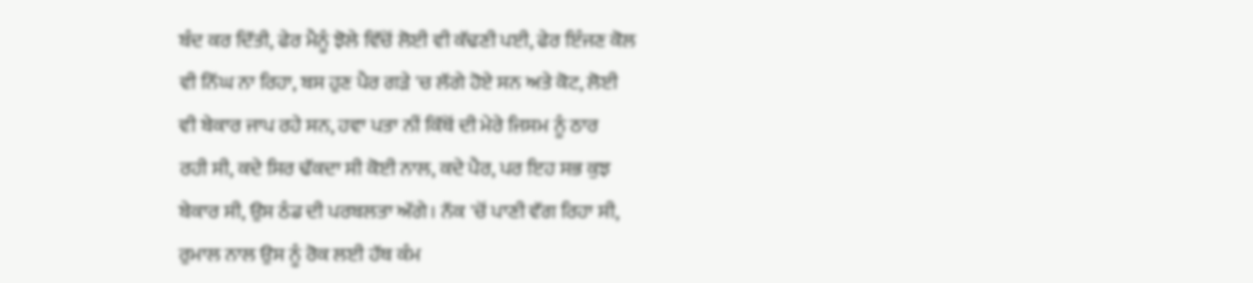ਬੰਦ ਕਰ ਦਿੱਤੀ, ਫੇਰ ਮੈਨੂੰ ਝੋਲੇ ਵਿੱਚੋਂ ਲੋਈ ਵੀ ਕੱਢਣੀ ਪਈ, ਫੇਰ ਇੰਜਣ ਕੋਲ
ਵੀ ਨਿੱਘ ਨਾ ਰਿਹਾ, ਬਸ ਹੁਣ ਪੈਰ ਗੜੇ 'ਚ ਲੱਗੇ ਹੋਏ ਸਨ ਅਤੇ ਕੋਟ, ਲੋਈ
ਵੀ ਬੇਕਾਰ ਜਾਪ ਰਹੇ ਸਨ, ਹਵਾ ਪਤਾ ਨੀਂ ਕਿੱਥੋਂ ਦੀ ਮੇਰੇ ਜਿਸਮ ਨੂੰ ਠਾਰ
ਰਹੀ ਸੀ, ਕਦੇ ਸਿਰ ਢੱਕਦਾ ਸੀ ਕੋਈ ਨਾਲ, ਕਦੇ ਪੈਰ, ਪਰ ਇਹ ਸਭ ਕੁਝ
ਬੇਕਾਰ ਸੀ, ਉਸ ਠੰਡ ਦੀ ਪਰਬਲਤਾ ਅੱਗੇ। ਨੱਕ 'ਚੋਂ ਪਾਣੀ ਵੱਗ ਰਿਹਾ ਸੀ,
ਰੁਮਾਲ ਨਾਲ ਉਸ ਨੂੰ ਰੋਕ ਲਈ ਹੱਥ ਕੰਮ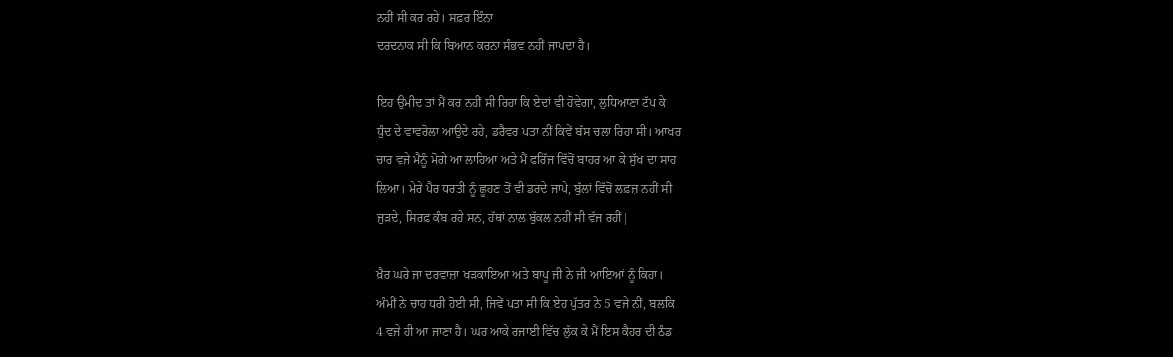ਨਹੀਂ ਸੀ ਕਰ ਰਹੇ। ਸਫ਼ਰ ਇੰਨਾ
ਦਰਦਨਾਕ ਸੀ ਕਿ ਬਿਆਨ ਕਰਨਾ ਸੰਭਵ ਨਹੀਂ ਜਾਪਦਾ ਹੈ।

ਇਹ ਉਮੀਦ ਤਾਂ ਮੈਂ ਕਰ ਨਹੀਂ ਸੀ ਰਿਹਾ ਕਿ ਏਦਾਂ ਵੀ ਹੋਵੇਗਾ, ਲੁਧਿਆਣਾ ਟੱਪ ਕੇ
ਧੁੰਦ ਦੇ ਵਾਵਰੋਲਾ ਆਉਦੇ ਰਹੇ, ਡਰੈਵਰ ਪਤਾ ਨੀਂ ਕਿਵੇਂ ਬੱਸ ਚਲਾ ਰਿਹਾ ਸੀ। ਆਖਰ
ਚਾਰ ਵਜੇ ਮੈਨੂੰ ਮੋਗੇ ਆ ਲਾਹਿਆ ਅਤੇ ਮੈਂ ਫਰਿੱਜ ਵਿੱਚੋਂ ਬਾਹਰ ਆ ਕੇ ਸੁੱਖ ਦਾ ਸਾਹ
ਲਿਆ। ਮੇਰੇ ਪੈਰ ਧਰਤੀ ਨੂੰ ਛੂਹਣ ਤੋਂ ਵੀ ਡਰਦੇ ਜਾਪੇ, ਬੁੱਲਾਂ ਵਿੱਚੋਂ ਲਫ਼ਜ਼ ਨਹੀਂ ਸੀ
ਜੁੜਦੇ, ਸਿਰਫ਼ ਕੰਬ ਰਹੇ ਸਨ, ਹੱਥਾਂ ਨਾਲ ਬੁੱਕਲ ਨਹੀਂ ਸੀ ਵੱਜ ਰਹੀਂ|

ਖ਼ੈਰ ਘਰੇ ਜਾ ਦਰਵਾਜ਼ਾ ਖੜਕਾਇਆ ਅਤੇ ਬਾਪੂ ਜੀ ਨੇ ਜੀ ਆਇਆਂ ਨੂੰ ਕਿਹਾ।
ਅੰਮੀਂ ਨੇ ਚਾਹ ਧਰੀ ਹੋਈ ਸੀ, ਜਿਵੇਂ ਪਤਾ ਸੀ ਕਿ ਏਹ ਪੁੱਤਰ ਨੇ 5 ਵਜੇ ਨੀਂ, ਬਲਕਿ
4 ਵਜੇ ਹੀ ਆ ਜਾਣਾ ਹੈ। ਘਰ ਆਕੇ ਰਜਾਈ ਵਿੱਚ ਲੁੱਕ ਕੇ ਮੈਂ ਇਸ ਕੈਹਰ ਦੀ ਠੰਡ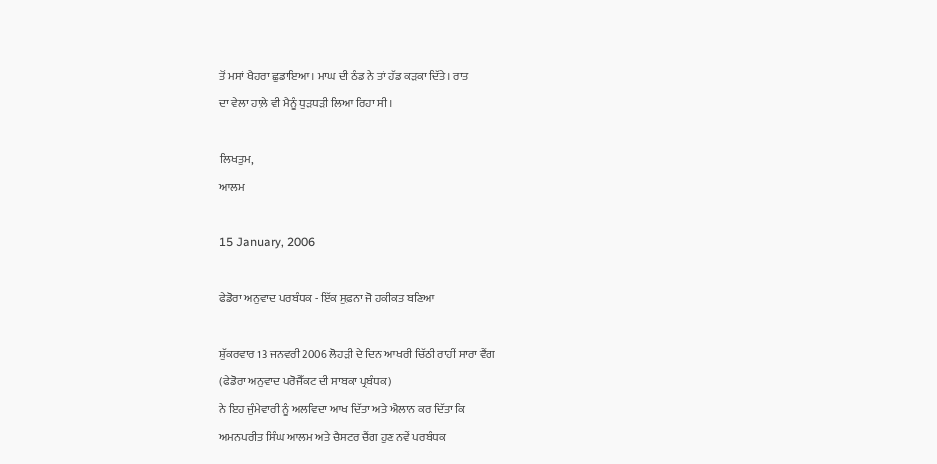ਤੋਂ ਮਸਾਂ ਖੈਹਰਾ ਛੁਡਾਇਆ। ਮਾਘ ਦੀ ਠੰਡ ਨੇ ਤਾਂ ਹੱਡ ਕੜਕਾ ਦਿੱਤੇ। ਰਾਤ
ਦਾ ਵੇਲਾ ਹਾਲ਼ੇ ਵੀ ਮੈਨੂੰ ਧੁੜਧੜੀ ਲਿਆ ਰਿਹਾ ਸੀ।

ਲਿਖਤੁਮ,
ਆਲਮ

15 January, 2006

ਫੇਡੋਰਾ ਅਨੁਵਾਦ ਪਰਬੰਧਕ - ਇੱਕ ਸੁਫ਼ਨਾ ਜੋ ਹਕੀਕਤ ਬਣਿਆ

ਸ਼ੁੱਕਰਵਾਰ 13 ਜਨਵਰੀ 2006 ਲੋਹੜੀ ਦੇ ਦਿਨ ਆਖਰੀ ਚਿੱਠੀ ਰਾਹੀਂ ਸਾਰਾ ਵੈਂਗ
(ਫੇਡੋਰਾ ਅਨੁਵਾਦ ਪਰੋਜੈੱਕਟ ਦੀ ਸਾਬਕਾ ਪ੍ਰਬੰਧਕ)
ਨੇ ਇਹ ਜੁੰਮੇਵਾਰੀ ਨੂੰ ਅਲਵਿਦਾ ਆਖ ਦਿੱਤਾ ਅਤੇ ਐਲਾਨ ਕਰ ਦਿੱਤਾ ਕਿ
ਅਮਨਪਰੀਤ ਸਿੰਘ ਆਲਮ ਅਤੇ ਚੈਸਟਰ ਚੈਂਗ ਹੁਣ ਨਵੇਂ ਪਰਬੰਧਕ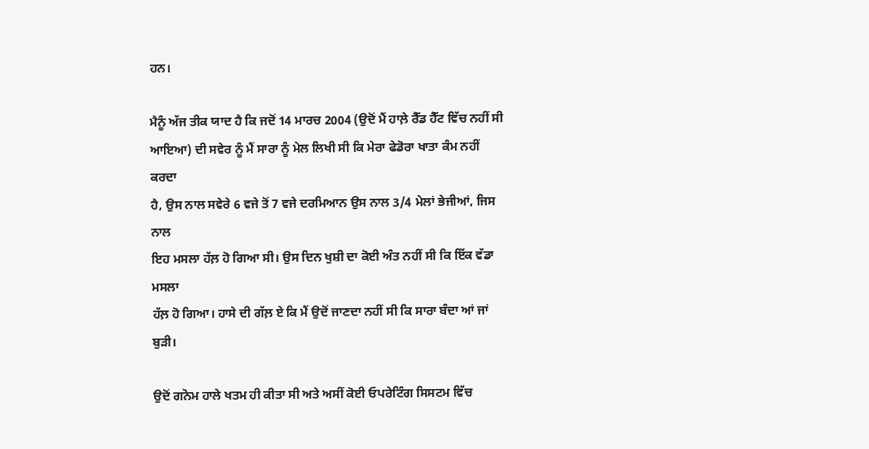ਹਨ।

ਮੈਨੂੰ ਅੱਜ ਤੀਕ ਯਾਦ ਹੈ ਕਿ ਜਦੋਂ 14 ਮਾਰਚ 2004 (ਉਦੋਂ ਮੈਂ ਹਾਲ਼ੇ ਰੈੱਡ ਹੈੱਟ ਵਿੱਚ ਨਹੀਂ ਸੀ
ਆਇਆ) ਦੀ ਸਵੇਰ ਨੂੰ ਮੈਂ ਸਾਰਾ ਨੂੰ ਮੇਲ ਲਿਖੀ ਸੀ ਕਿ ਮੇਰਾ ਫੇਡੋਰਾ ਖਾਤਾ ਕੰਮ ਨਹੀਂ ਕਰਦਾ
ਹੈ, ਉਸ ਨਾਲ ਸਵੇਰੇ 6 ਵਜੇ ਤੋਂ 7 ਵਜੇ ਦਰਮਿਆਨ ਉਸ ਨਾਲ 3/4 ਮੇਲਾਂ ਭੇਜੀਆਂ, ਜਿਸ ਨਾਲ
ਇਹ ਮਸਲਾ ਹੱਲ਼ ਹੋ ਗਿਆ ਸੀ। ਉਸ ਦਿਨ ਖੁਸ਼ੀ ਦਾ ਕੋਈ ਅੰਤ ਨਹੀਂ ਸੀ ਕਿ ਇੱਕ ਵੱਡਾ ਮਸਲਾ
ਹੱਲ਼ ਹੋ ਗਿਆ। ਹਾਸੇ ਦੀ ਗੱਲ਼ ਏ ਕਿ ਮੈਂ ਉਦੋਂ ਜਾਣਦਾ ਨਹੀਂ ਸੀ ਕਿ ਸਾਰਾ ਬੰਦਾ ਆਂ ਜਾਂ ਬੁੜੀ।

ਉਦੋਂ ਗਨੋਮ ਹਾਲੇ ਖਤਮ ਹੀ ਕੀਤਾ ਸੀ ਅਤੇ ਅਸੀਂ ਕੋਈ ਓਪਰੇਟਿੰਗ ਸਿਸਟਮ ਵਿੱਚ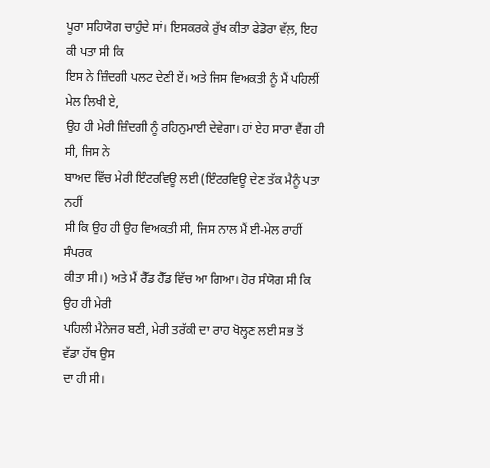ਪੂਰਾ ਸਹਿਯੋਗ ਚਾਹੁੰਦੇ ਸਾਂ। ਇਸਕਰਕੇ ਰੁੱਖ ਕੀਤਾ ਫੇਡੋਰਾ ਵੱਲ਼, ਇਹ ਕੀ ਪਤਾ ਸੀ ਕਿ
ਇਸ ਨੇ ਜ਼ਿੰਦਗੀ ਪਲਟ ਦੇਣੀ ਏਂ। ਅਤੇ ਜਿਸ ਵਿਅਕਤੀ ਨੂੰ ਮੈਂ ਪਹਿਲੀਂ ਮੇਲ ਲਿਖੀ ਏ,
ਉਹ ਹੀ ਮੇਰੀ ਜ਼ਿੰਦਗੀ ਨੂੰ ਰਹਿਨੁਮਾਈ ਦੇਵੇਗਾ। ਹਾਂ ਏਹ ਸਾਰਾ ਵੈਂਗ ਹੀ ਸੀ, ਜਿਸ ਨੇ
ਬਾਅਦ ਵਿੱਚ ਮੇਰੀ ਇੰਟਰਵਿਊ ਲਈ (ਇੰਟਰਵਿਊ ਦੇਣ ਤੱਕ ਮੈਨੂੰ ਪਤਾ ਨਹੀਂ
ਸੀ ਕਿ ਉਹ ਹੀ ਉਹ ਵਿਅਕਤੀ ਸੀ, ਜਿਸ ਨਾਲ ਮੈਂ ਈ-ਮੇਲ ਰਾਹੀਂ ਸੰਪਰਕ
ਕੀਤਾ ਸੀ।) ਅਤੇ ਮੈਂ ਰੈੱਡ ਹੈੱਡ ਵਿੱਚ ਆ ਗਿਆ। ਹੋਰ ਸੰਯੋਗ ਸੀ ਕਿ ਉਹ ਹੀ ਮੇਰੀ
ਪਹਿਲੀ ਮੈਨੇਜਰ ਬਣੀ, ਮੇਰੀ ਤਰੱਕੀ ਦਾ ਰਾਹ ਖੋਲ੍ਹਣ ਲਈ ਸਭ ਤੋਂ ਵੱਡਾ ਹੱਥ ਉਸ
ਦਾ ਹੀ ਸੀ।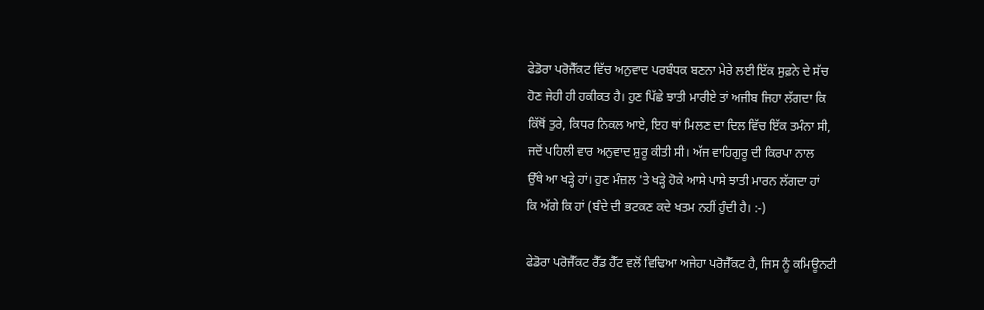ਫੇਡੋਰਾ ਪਰੋਜੈੱਕਟ ਵਿੱਚ ਅਨੁਵਾਦ ਪਰਬੰਧਕ ਬਣਨਾ ਮੇਰੇ ਲਈ ਇੱਕ ਸੁਫ਼ਨੇ ਦੇ ਸੱਚ
ਹੋਣ ਜੇਹੀ ਹੀ ਹਕੀਕਤ ਹੈ। ਹੁਣ ਪਿੱਛੇ ਝਾਤੀ ਮਾਰੀਏ ਤਾਂ ਅਜੀਬ ਜਿਹਾ ਲੱਗਦਾ ਕਿ
ਕਿੱਥੋਂ ਤੁਰੇ, ਕਿਧਰ ਨਿਕਲ ਆਏ, ਇਹ ਥਾਂ ਮਿਲਣ ਦਾ ਦਿਲ ਵਿੱਚ ਇੱਕ ਤਮੰਨਾ ਸੀ,
ਜਦੋਂ ਪਹਿਲੀ ਵਾਰ ਅਨੁਵਾਦ ਸ਼ੁਰੂ ਕੀਤੀ ਸੀ। ਅੱਜ ਵਾਹਿਗੁਰੂ ਦੀ ਕਿਰਪਾ ਨਾਲ
ਉੱਥੇ ਆ ਖੜ੍ਹੇ ਹਾਂ। ਹੁਣ ਮੰਜ਼ਲ 'ਤੇ ਖੜ੍ਹੇ ਹੋਕੇ ਆਸੇ ਪਾਸੇ ਝਾਤੀ ਮਾਰਨ ਲੱਗਦਾ ਹਾਂ
ਕਿ ਅੱਗੇ ਕਿ ਹਾਂ (ਬੰਦੇ ਦੀ ਭਟਕਣ ਕਦੇ ਖਤਮ ਨਹੀਂ ਹੁੰਦੀ ਹੈ। :-)

ਫੇਡੋਰਾ ਪਰੋਜੈੱਕਟ ਰੈੱਡ ਹੈੱਟ ਵਲੋਂ ਵਿਢਿਆ ਅਜੇਹਾ ਪਰੋਜੈੱਕਟ ਹੈ, ਜਿਸ ਨੂੰ ਕਮਿਊਨਟੀ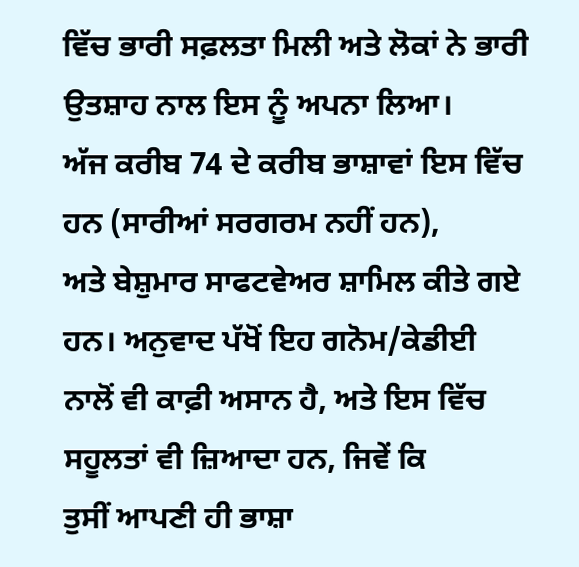ਵਿੱਚ ਭਾਰੀ ਸਫ਼ਲਤਾ ਮਿਲੀ ਅਤੇ ਲੋਕਾਂ ਨੇ ਭਾਰੀ ਉਤਸ਼ਾਹ ਨਾਲ ਇਸ ਨੂੰ ਅਪਨਾ ਲਿਆ।
ਅੱਜ ਕਰੀਬ 74 ਦੇ ਕਰੀਬ ਭਾਸ਼ਾਵਾਂ ਇਸ ਵਿੱਚ ਹਨ (ਸਾਰੀਆਂ ਸਰਗਰਮ ਨਹੀਂ ਹਨ),
ਅਤੇ ਬੇਸ਼ੁਮਾਰ ਸਾਫਟਵੇਅਰ ਸ਼ਾਮਿਲ ਕੀਤੇ ਗਏ ਹਨ। ਅਨੁਵਾਦ ਪੱਖੋਂ ਇਹ ਗਨੋਮ/ਕੇਡੀਈ
ਨਾਲੋਂ ਵੀ ਕਾਫ਼ੀ ਅਸਾਨ ਹੈ, ਅਤੇ ਇਸ ਵਿੱਚ ਸਹੂਲਤਾਂ ਵੀ ਜ਼ਿਆਦਾ ਹਨ, ਜਿਵੇਂ ਕਿ
ਤੁਸੀਂ ਆਪਣੀ ਹੀ ਭਾਸ਼ਾ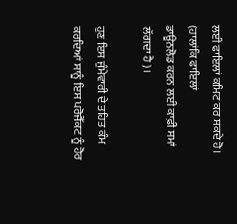ਲਈ ਫਾਇਲਾਂ ਕਮਿਟ ਕਰ ਸਕਦੇ ਹੋ। (ਹਾਲਾਂਕਿ ਫਾਇਲਾਂ
ਡਾਊਨਲੋਡ ਕਰਨ ਲਈ ਕਾਫ਼ੀ ਸਮਾਂ ਲੱਗਦਾ ਹੈ)।

ਹੁਣ ਇਸ ਜੁੰਮੇਵਾਰੀ ਦੇ ਤਹਿਤ ਕੰਮ ਕਰਦਿਆਂ ਸਾਨੂੰ ਇਸ ਪਰੋਜੈੱਕਟ ਨੂੰ ਹੋਰ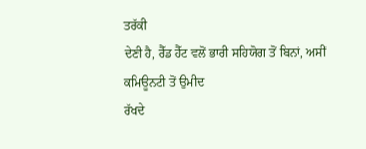ਤਰੱਕੀ
ਦੇਣੀ ਹੈ, ਰੈੱਡ ਹੈੱਟ ਵਲੋਂ ਭਾਰੀ ਸਹਿਯੋਗ ਤੋਂ ਬਿਨਾਂ, ਅਸੀਂ ਕਮਿਊਨਟੀ ਤੋਂ ਉਮੀਦ
ਰੱਖਦੇ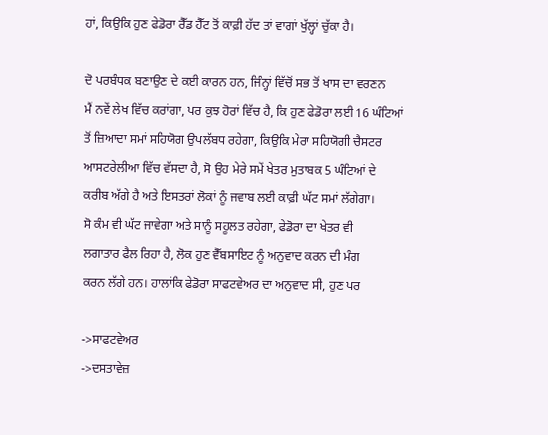ਹਾਂ, ਕਿਉਕਿ ਹੁਣ ਫੇਡੋਰਾ ਰੈੱਡ ਹੈੱਟ ਤੋਂ ਕਾਫ਼ੀ ਹੱਦ ਤਾਂ ਵਾਗਾਂ ਖੁੱਲ੍ਹਾਂ ਚੁੱਕਾ ਹੈ।

ਦੋ ਪਰਬੰਧਕ ਬਣਾਉਣ ਦੇ ਕਈ ਕਾਰਨ ਹਨ, ਜਿੰਨ੍ਹਾਂ ਵਿੱਚੋਂ ਸਭ ਤੋਂ ਖਾਸ ਦਾ ਵਰਣਨ
ਮੈਂ ਨਵੇਂ ਲੇਖ ਵਿੱਚ ਕਰਾਂਗਾ, ਪਰ ਕੁਝ ਹੋਰਾਂ ਵਿੱਚ ਹੈ, ਕਿ ਹੁਣ ਫੇਡੋਰਾ ਲਈ 16 ਘੰਟਿਆਂ
ਤੋਂ ਜ਼ਿਆਦਾ ਸਮਾਂ ਸਹਿਯੋਗ ਉਪਲੱਬਧ ਰਹੇਗਾ, ਕਿਉਕਿ ਮੇਰਾ ਸਹਿਯੋਗੀ ਚੈਸਟਰ
ਆਸਟਰੇਲੀਆ ਵਿੱਚ ਵੱਸਦਾ ਹੈ, ਸੋ ਉਹ ਮੇਰੇ ਸਮੇਂ ਖੇਤਰ ਮੁਤਾਬਕ 5 ਘੰਟਿਆਂ ਦੇ
ਕਰੀਬ ਅੱਗੇ ਹੈ ਅਤੇ ਇਸਤਰਾਂ ਲੋਕਾਂ ਨੂੰ ਜਵਾਬ ਲਈ ਕਾਫ਼ੀ ਘੱਟ ਸਮਾਂ ਲੱਗੇਗਾ।
ਸੋ ਕੰਮ ਵੀ ਘੱਟ ਜਾਵੇਗਾ ਅਤੇ ਸਾਨੂੰ ਸਹੂਲਤ ਰਹੇਗਾ, ਫੇਡੋਰਾ ਦਾ ਖੇਤਰ ਵੀ
ਲਗਾਤਾਰ ਫੈਲ ਰਿਹਾ ਹੈ, ਲੋਕ ਹੁਣ ਵੈੱਬਸਾਇਟ ਨੂੰ ਅਨੁਵਾਦ ਕਰਨ ਦੀ ਮੰਗ
ਕਰਨ ਲੱਗੇ ਹਨ। ਹਾਲਾਂਕਿ ਫੇਡੋਰਾ ਸਾਫਟਵੇਅਰ ਦਾ ਅਨੁਵਾਦ ਸੀ, ਹੁਣ ਪਰ

->ਸਾਫਟਵੇਅਰ
->ਦਸਤਾਵੇਜ਼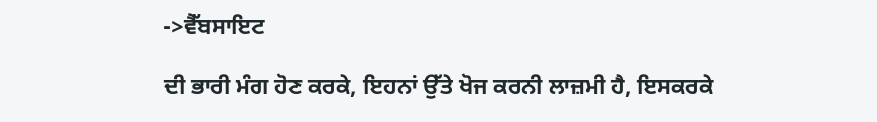->ਵੈੱਬਸਾਇਟ

ਦੀ ਭਾਰੀ ਮੰਗ ਹੋਣ ਕਰਕੇ, ਇਹਨਾਂ ਉੱਤੇ ਖੋਜ ਕਰਨੀ ਲਾਜ਼ਮੀ ਹੈ, ਇਸਕਰਕੇ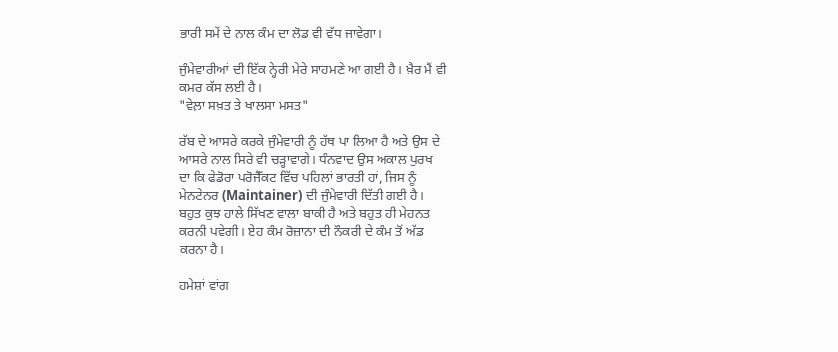ਭਾਰੀ ਸਮੇਂ ਦੇ ਨਾਲ ਕੰਮ ਦਾ ਲੋਡ ਵੀ ਵੱਧ ਜਾਵੇਗਾ।

ਜੁੰਮੇਵਾਰੀਆਂ ਦੀ ਇੱਕ ਨ੍ਹੇਰੀ ਮੇਰੇ ਸਾਹਮਣੇ ਆ ਗਈ ਹੈ। ਖ਼ੈਰ ਮੈਂ ਵੀ
ਕਮਰ ਕੱਸ ਲਈ ਹੈ।
"ਵੇਲ਼ਾ ਸਖ਼ਤ ਤੇ ਖਾਲਸਾ ਮਸਤ"

ਰੱਬ ਦੇ ਆਸਰੇ ਕਰਕੇ ਜੁੰਮੇਵਾਰੀ ਨੂੰ ਹੱਥ ਪਾ ਲਿਆ ਹੈ ਅਤੇ ਉਸ ਦੇ
ਆਸਰੇ ਨਾਲ ਸਿਰੇ ਵੀ ਚੜ੍ਹਾਵਾਗੇ। ਧੰਨਵਾਦ ਉਸ ਅਕਾਲ ਪੁਰਖ
ਦਾ ਕਿ ਫੇਡੋਰਾ ਪਰੋਜੈੱਕਟ ਵਿੱਚ ਪਹਿਲਾਂ ਭਾਰਤੀ ਹਾਂ, ਜਿਸ ਨੂੰ
ਮੇਨਟੇਨਰ (Maintainer) ਦੀ ਜੁੰਮੇਵਾਰੀ ਦਿੱਤੀ ਗਈ ਹੈ।
ਬਹੁਤ ਕੁਝ ਹਾਲੇ ਸਿੱਖਣ ਵਾਲਾ ਬਾਕੀ ਹੈ ਅਤੇ ਬਹੁਤ ਹੀ ਮੇਹਨਤ
ਕਰਨੀ ਪਵੇਗੀ। ਏਹ ਕੰਮ ਰੋਜ਼ਾਨਾ ਦੀ ਨੌਕਰੀ ਦੇ ਕੰਮ ਤੋਂ ਅੱਡ
ਕਰਨਾ ਹੈ।

ਹਮੇਸ਼ਾਂ ਵਾਂਗ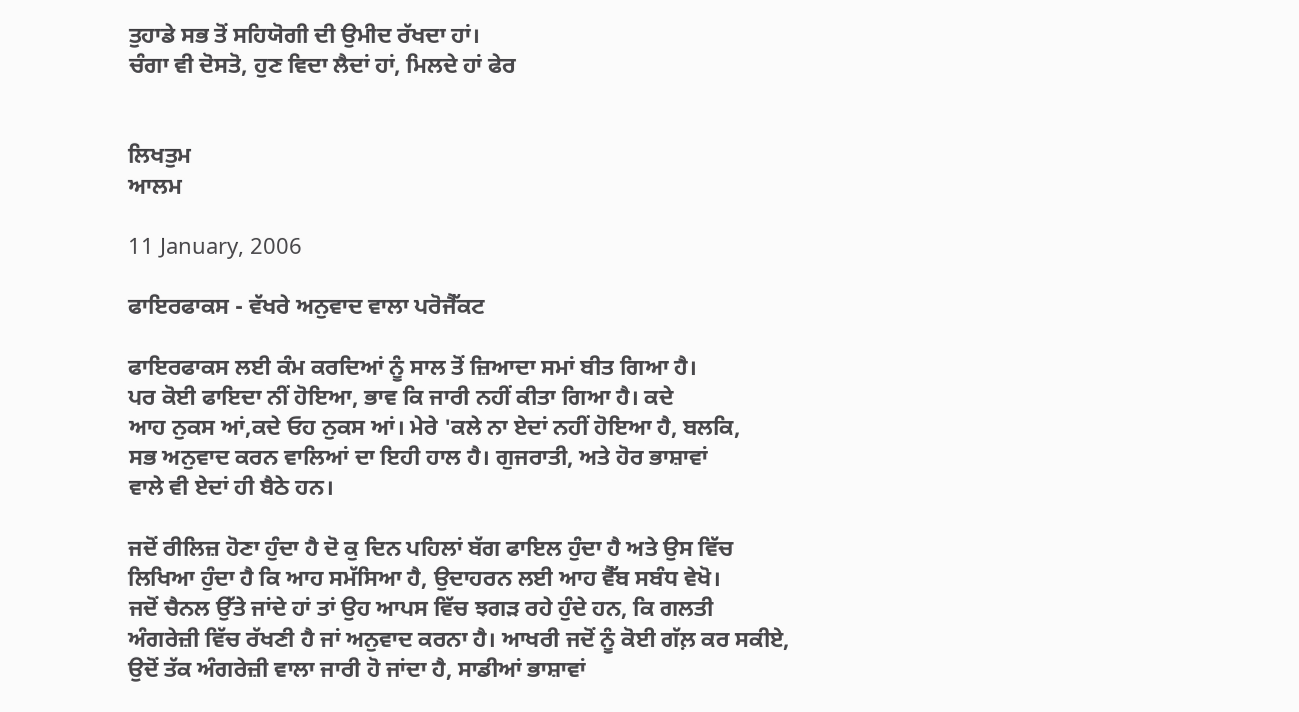ਤੁਹਾਡੇ ਸਭ ਤੋਂ ਸਹਿਯੋਗੀ ਦੀ ਉਮੀਦ ਰੱਖਦਾ ਹਾਂ।
ਚੰਗਾ ਵੀ ਦੋਸਤੋ, ਹੁਣ ਵਿਦਾ ਲੈਦਾਂ ਹਾਂ, ਮਿਲਦੇ ਹਾਂ ਫੇਰ


ਲਿਖਤੁਮ
ਆਲਮ

11 January, 2006

ਫਾਇਰਫਾਕਸ - ਵੱਖਰੇ ਅਨੁਵਾਦ ਵਾਲਾ ਪਰੋਜੈੱਕਟ

ਫਾਇਰਫਾਕਸ ਲਈ ਕੰਮ ਕਰਦਿਆਂ ਨੂੰ ਸਾਲ ਤੋਂ ਜ਼ਿਆਦਾ ਸਮਾਂ ਬੀਤ ਗਿਆ ਹੈ।
ਪਰ ਕੋਈ ਫਾਇਦਾ ਨੀਂ ਹੋਇਆ, ਭਾਵ ਕਿ ਜਾਰੀ ਨਹੀਂ ਕੀਤਾ ਗਿਆ ਹੈ। ਕਦੇ
ਆਹ ਨੁਕਸ ਆਂ,ਕਦੇ ਓਹ ਨੁਕਸ ਆਂ। ਮੇਰੇ 'ਕਲੇ ਨਾ ਏਦਾਂ ਨਹੀਂ ਹੋਇਆ ਹੈ, ਬਲਕਿ,
ਸਭ ਅਨੁਵਾਦ ਕਰਨ ਵਾਲਿਆਂ ਦਾ ਇਹੀ ਹਾਲ ਹੈ। ਗੁਜਰਾਤੀ, ਅਤੇ ਹੋਰ ਭਾਸ਼ਾਵਾਂ
ਵਾਲੇ ਵੀ ਏਦਾਂ ਹੀ ਬੈਠੇ ਹਨ।

ਜਦੋਂ ਰੀਲਿਜ਼ ਹੋਣਾ ਹੁੰਦਾ ਹੈ ਦੋ ਕੁ ਦਿਨ ਪਹਿਲਾਂ ਬੱਗ ਫਾਇਲ ਹੁੰਦਾ ਹੈ ਅਤੇ ਉਸ ਵਿੱਚ
ਲਿਖਿਆ ਹੁੰਦਾ ਹੈ ਕਿ ਆਹ ਸਮੱਸਿਆ ਹੈ, ਉਦਾਹਰਨ ਲਈ ਆਹ ਵੈੱਬ ਸਬੰਧ ਵੇਖੋ।
ਜਦੋਂ ਚੈਨਲ ਉੱਤੇ ਜਾਂਦੇ ਹਾਂ ਤਾਂ ਉਹ ਆਪਸ ਵਿੱਚ ਝਗੜ ਰਹੇ ਹੁੰਦੇ ਹਨ, ਕਿ ਗਲਤੀ
ਅੰਗਰੇਜ਼ੀ ਵਿੱਚ ਰੱਖਣੀ ਹੈ ਜਾਂ ਅਨੁਵਾਦ ਕਰਨਾ ਹੈ। ਆਖਰੀ ਜਦੋਂ ਨੂੰ ਕੋਈ ਗੱਲ਼ ਕਰ ਸਕੀਏ,
ਉਦੋਂ ਤੱਕ ਅੰਗਰੇਜ਼ੀ ਵਾਲਾ ਜਾਰੀ ਹੋ ਜਾਂਦਾ ਹੈ, ਸਾਡੀਆਂ ਭਾਸ਼ਾਵਾਂ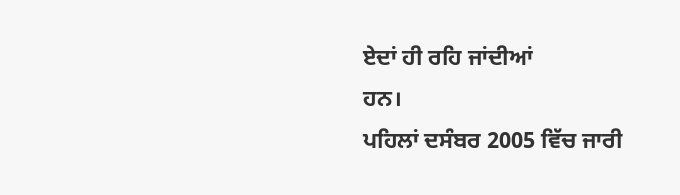ਏਦਾਂ ਹੀ ਰਹਿ ਜਾਂਦੀਆਂ
ਹਨ।
ਪਹਿਲਾਂ ਦਸੰਬਰ 2005 ਵਿੱਚ ਜਾਰੀ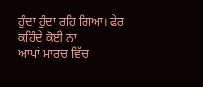ਹੁੰਦਾ ਹੁੰਦਾ ਰਹਿ ਗਿਆ। ਫੇਰ ਕਹਿੰਦੇ ਕੋਈ ਨਾ
ਆਪਾਂ ਮਾਰਚ ਵਿੱਚ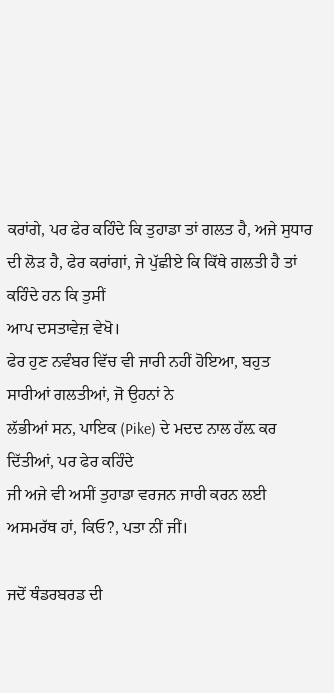ਕਰਾਂਗੇ, ਪਰ ਫੇਰ ਕਹਿੰਦੇ ਕਿ ਤੁਹਾਡਾ ਤਾਂ ਗਲਤ ਹੈ, ਅਜੇ ਸੁਧਾਰ
ਦੀ ਲੋੜ ਹੈ, ਫੇਰ ਕਰਾਂਗਾਂ, ਜੇ ਪੁੱਛੀਏ ਕਿ ਕਿੱਥੇ ਗਲਤੀ ਹੈ ਤਾਂ ਕਹਿੰਦੇ ਹਨ ਕਿ ਤੁਸੀਂ
ਆਪ ਦਸਤਾਵੇਜ਼ ਵੇਖੋ।
ਫੇਰ ਹੁਣ ਨਵੰਬਰ ਵਿੱਚ ਵੀ ਜਾਰੀ ਨਹੀਂ ਹੋਇਆ, ਬਹੁਤ ਸਾਰੀਆਂ ਗਲਤੀਆਂ, ਜੋ ਉਹਨਾਂ ਨੇ
ਲੱਭੀਆਂ ਸਨ, ਪਾਇਕ (Pike) ਦੇ ਮਦਦ ਨਾਲ ਹੱਲ਼ ਕਰ ਦਿੱਤੀਆਂ, ਪਰ ਫੇਰ ਕਹਿੰਦੇ
ਜੀ ਅਜੇ ਵੀ ਅਸੀਂ ਤੁਹਾਡਾ ਵਰਜਨ ਜਾਰੀ ਕਰਨ ਲਈ ਅਸਮਰੱਥ ਹਾਂ, ਕਿਓ?, ਪਤਾ ਨੀਂ ਜੀਂ।

ਜਦੋਂ ਥੰਡਰਬਰਡ ਦੀ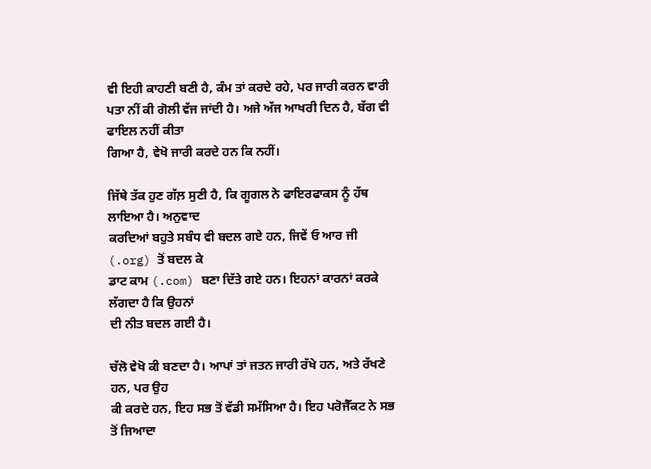ਵੀ ਇਹੀ ਕਾਹਣੀ ਬਣੀ ਹੈ, ਕੰਮ ਤਾਂ ਕਰਦੇ ਰਹੇ, ਪਰ ਜਾਰੀ ਕਰਨ ਵਾਰੀ
ਪਤਾ ਨੀਂ ਕੀ ਗੋਲੀ ਵੱਜ ਜਾਂਦੀ ਹੈ। ਅਜੇ ਅੱਜ ਆਖਰੀ ਦਿਨ ਹੈ, ਬੱਗ ਵੀ ਫਾਇਲ ਨਹੀਂ ਕੀਤਾ
ਗਿਆ ਹੈ, ਵੇਖੋ ਜਾਰੀ ਕਰਦੇ ਹਨ ਕਿ ਨਹੀਂ।

ਜਿੱਥੇ ਤੱਕ ਹੁਣ ਗੱਲ਼ ਸੁਣੀ ਹੈ, ਕਿ ਗੂਗਲ ਨੇ ਫਾਇਰਫਾਕਸ ਨੂੰ ਹੱਥ ਲਾਇਆ ਹੈ। ਅਨੁਵਾਦ
ਕਰਦਿਆਂ ਬਹੁਤੇ ਸਬੰਧ ਵੀ ਬਦਲ ਗਏ ਹਨ, ਜਿਵੇਂ ਓ ਆਰ ਜੀ (.org) ਤੋਂ ਬਦਲ ਕੇ
ਡਾਟ ਕਾਮ (.com) ਬਣਾ ਦਿੱਤੇ ਗਏ ਹਨ। ਇਹਨਾਂ ਕਾਰਨਾਂ ਕਰਕੇ ਲੱਗਦਾ ਹੈ ਕਿ ਉਹਨਾਂ
ਦੀ ਨੀਤ ਬਦਲ ਗਈ ਹੈ।

ਚੱਲੋ ਵੇਖੋ ਕੀ ਬਣਦਾ ਹੈ। ਆਪਾਂ ਤਾਂ ਜਤਨ ਜਾਰੀ ਰੱਖੇ ਹਨ, ਅਤੇ ਰੱਖਣੇ ਹਨ, ਪਰ ਉਹ
ਕੀ ਕਰਦੇ ਹਨ, ਇਹ ਸਭ ਤੋਂ ਵੱਡੀ ਸਮੱਸਿਆ ਹੈ। ਇਹ ਪਰੋਜੈੱਕਟ ਨੇ ਸਭ ਤੋਂ ਜਿਆਦਾ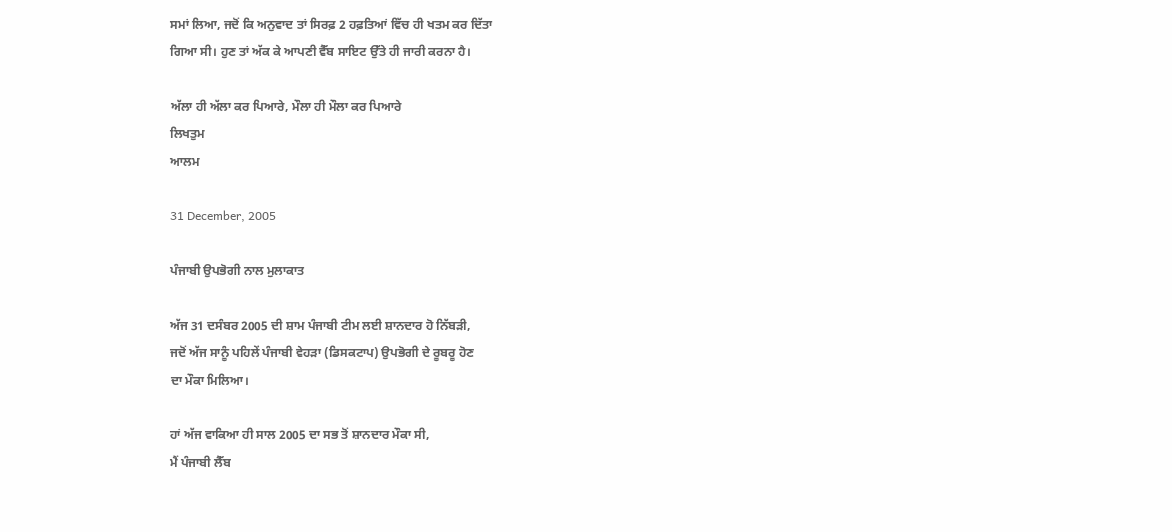ਸਮਾਂ ਲਿਆ, ਜਦੋਂ ਕਿ ਅਨੁਵਾਦ ਤਾਂ ਸਿਰਫ਼ 2 ਹਫ਼ਤਿਆਂ ਵਿੱਚ ਹੀ ਖਤਮ ਕਰ ਦਿੱਤਾ
ਗਿਆ ਸੀ। ਹੁਣ ਤਾਂ ਅੱਕ ਕੇ ਆਪਣੀ ਵੈੱਬ ਸਾਇਟ ਉੱਤੇ ਹੀ ਜਾਰੀ ਕਰਨਾ ਹੈ।

ਅੱਲਾ ਹੀ ਅੱਲਾ ਕਰ ਪਿਆਰੇ, ਮੌਲਾ ਹੀ ਮੌਲਾ ਕਰ ਪਿਆਰੇ
ਲਿਖਤੁਮ
ਆਲਮ

31 December, 2005

ਪੰਜਾਬੀ ਉਪਭੋਗੀ ਨਾਲ ਮੁਲਾਕਾਤ

ਅੱਜ 31 ਦਸੰਬਰ 2005 ਦੀ ਸ਼ਾਮ ਪੰਜਾਬੀ ਟੀਮ ਲਈ ਸ਼ਾਨਦਾਰ ਹੋ ਨਿੱਬੜੀ,
ਜਦੋਂ ਅੱਜ ਸਾਨੂੰ ਪਹਿਲੇਂ ਪੰਜਾਬੀ ਵੇਹੜਾ (ਡਿਸਕਟਾਪ) ਉਪਭੋਗੀ ਦੇ ਰੂਬਰੂ ਹੋਣ
ਦਾ ਮੌਕਾ ਮਿਲਿਆ।

ਹਾਂ ਅੱਜ ਵਾਕਿਆ ਹੀ ਸਾਲ 2005 ਦਾ ਸਭ ਤੋਂ ਸ਼ਾਨਦਾਰ ਮੌਕਾ ਸੀ,
ਮੈਂ ਪੰਜਾਬੀ ਲੈੱਬ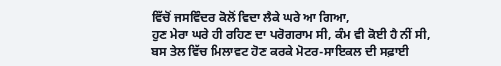ਵਿੱਚੋਂ ਜਸਵਿੰਦਰ ਕੋਲੋਂ ਵਿਦਾ ਲੈਕੇ ਘਰੇ ਆ ਗਿਆ,
ਹੁਣ ਮੇਰਾ ਘਰੇ ਹੀ ਰਹਿਣ ਦਾ ਪਰੋਗਰਾਮ ਸੀ, ਕੰਮ ਵੀ ਕੋਈ ਹੈ ਨੀਂ ਸੀ,
ਬਸ ਤੇਲ ਵਿੱਚ ਮਿਲਾਵਟ ਹੋਣ ਕਰਕੇ ਮੋਟਰ-ਸਾਇਕਲ ਦੀ ਸਫ਼ਾਈ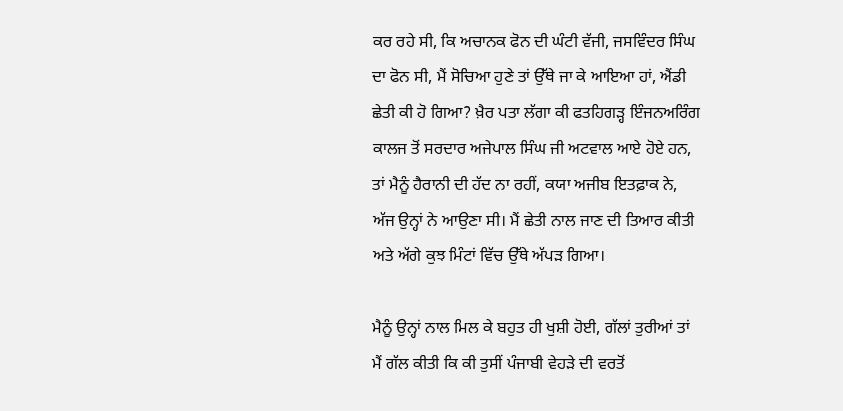ਕਰ ਰਹੇ ਸੀ, ਕਿ ਅਚਾਨਕ ਫੋਨ ਦੀ ਘੰਟੀ ਵੱਜੀ, ਜਸਵਿੰਦਰ ਸਿੰਘ
ਦਾ ਫੋਨ ਸੀ, ਮੈਂ ਸੋਚਿਆ ਹੁਣੇ ਤਾਂ ਉੱਥੇ ਜਾ ਕੇ ਆਇਆ ਹਾਂ, ਐਂਡੀ
ਛੇਤੀ ਕੀ ਹੋ ਗਿਆ? ਖ਼ੈਰ ਪਤਾ ਲੱਗਾ ਕੀ ਫਤਹਿਗੜ੍ਹ ਇੰਜਨਅਰਿੰਗ
ਕਾਲਜ ਤੋਂ ਸਰਦਾਰ ਅਜੇਪਾਲ ਸਿੰਘ ਜੀ ਅਟਵਾਲ ਆਏ ਹੋਏ ਹਨ,
ਤਾਂ ਮੈਨੂੰ ਹੈਰਾਨੀ ਦੀ ਹੱਦ ਨਾ ਰਹੀਂ, ਕਯਾ ਅਜੀਬ ਇਤਫ਼ਾਕ ਨੇ,
ਅੱਜ ਉਨ੍ਹਾਂ ਨੇ ਆਉਣਾ ਸੀ। ਮੈਂ ਛੇਤੀ ਨਾਲ ਜਾਣ ਦੀ ਤਿਆਰ ਕੀਤੀ
ਅਤੇ ਅੱਗੇ ਕੁਝ ਮਿੰਟਾਂ ਵਿੱਚ ਉੱਥੇ ਅੱਪੜ ਗਿਆ।

ਮੈਨੂੰ ਉਨ੍ਹਾਂ ਨਾਲ ਮਿਲ ਕੇ ਬਹੁਤ ਹੀ ਖੁਸ਼ੀ ਹੋਈ, ਗੱਲਾਂ ਤੁਰੀਆਂ ਤਾਂ
ਮੈਂ ਗੱਲ ਕੀਤੀ ਕਿ ਕੀ ਤੁਸੀਂ ਪੰਜਾਬੀ ਵੇਹੜੇ ਦੀ ਵਰਤੋਂ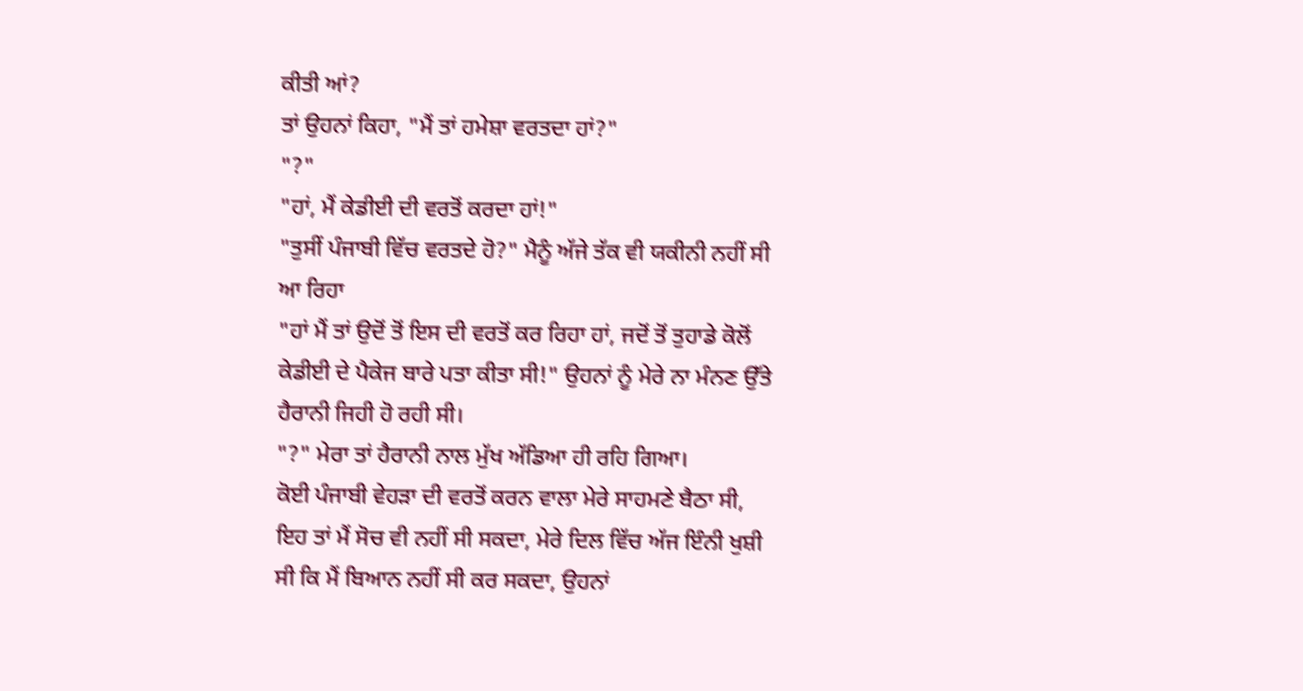ਕੀਤੀ ਆਂ?
ਤਾਂ ਉਹਨਾਂ ਕਿਹਾ, "ਮੈਂ ਤਾਂ ਹਮੇਸ਼ਾ ਵਰਤਦਾ ਹਾਂ?"
"?"
"ਹਾਂ, ਮੈਂ ਕੇਡੀਈ ਦੀ ਵਰਤੋਂ ਕਰਦਾ ਹਾਂ!"
"ਤੁਸੀਂ ਪੰਜਾਬੀ ਵਿੱਚ ਵਰਤਦੇ ਹੋ?" ਮੈਨੂੰ ਅੱਜੇ ਤੱਕ ਵੀ ਯਕੀਨੀ ਨਹੀਂ ਸੀ
ਆ ਰਿਹਾ
"ਹਾਂ ਮੈਂ ਤਾਂ ਉਦੋਂ ਤੋਂ ਇਸ ਦੀ ਵਰਤੋਂ ਕਰ ਰਿਹਾ ਹਾਂ, ਜਦੋਂ ਤੋਂ ਤੁਹਾਡੇ ਕੋਲੋਂ
ਕੇਡੀਈ ਦੇ ਪੈਕੇਜ ਬਾਰੇ ਪਤਾ ਕੀਤਾ ਸੀ!" ਉਹਨਾਂ ਨੂੰ ਮੇਰੇ ਨਾ ਮੰਨਣ ਉੱਤੇ
ਹੈਰਾਨੀ ਜਿਹੀ ਹੋ ਰਹੀ ਸੀ।
"?" ਮੇਰਾ ਤਾਂ ਹੈਰਾਨੀ ਨਾਲ ਮੁੱਖ ਅੱਡਿਆ ਹੀ ਰਹਿ ਗਿਆ।
ਕੋਈ ਪੰਜਾਬੀ ਵੇਹੜਾ ਦੀ ਵਰਤੋਂ ਕਰਨ ਵਾਲਾ ਮੇਰੇ ਸਾਹਮਣੇ ਬੈਠਾ ਸੀ,
ਇਹ ਤਾਂ ਮੈਂ ਸੋਚ ਵੀ ਨਹੀਂ ਸੀ ਸਕਦਾ, ਮੇਰੇ ਦਿਲ ਵਿੱਚ ਅੱਜ ਇੰਨੀ ਖੁਸ਼ੀ
ਸੀ ਕਿ ਮੈਂ ਬਿਆਨ ਨਹੀਂ ਸੀ ਕਰ ਸਕਦਾ, ਉਹਨਾਂ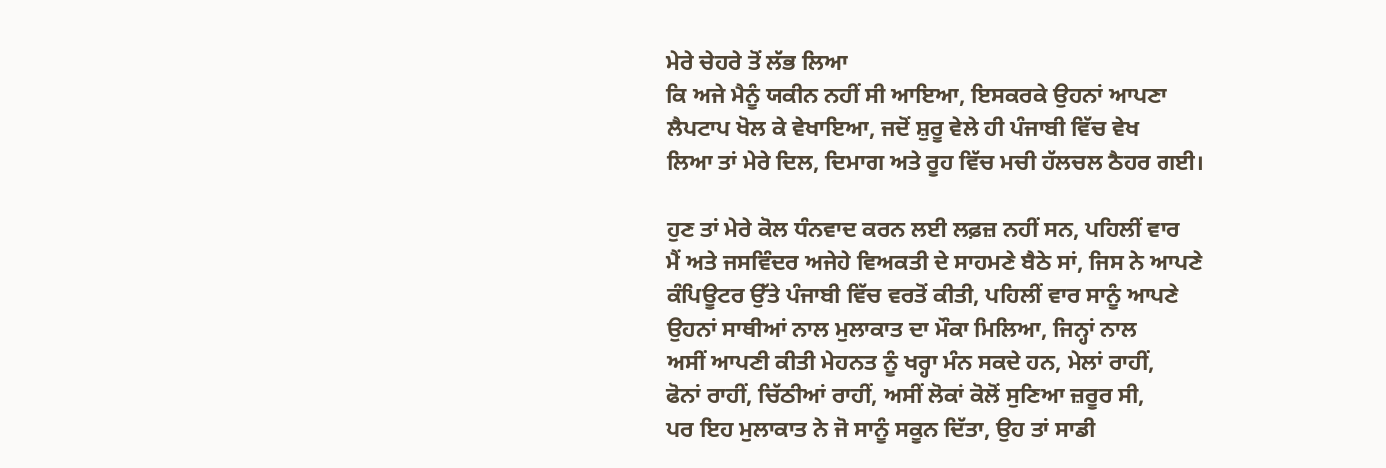ਮੇਰੇ ਚੇਹਰੇ ਤੋਂ ਲੱਭ ਲਿਆ
ਕਿ ਅਜੇ ਮੈਨੂੰ ਯਕੀਨ ਨਹੀਂ ਸੀ ਆਇਆ, ਇਸਕਰਕੇ ਉਹਨਾਂ ਆਪਣਾ
ਲੈਪਟਾਪ ਖੋਲ ਕੇ ਵੇਖਾਇਆ, ਜਦੋਂ ਸ਼ੁਰੂ ਵੇਲੇ ਹੀ ਪੰਜਾਬੀ ਵਿੱਚ ਵੇਖ
ਲਿਆ ਤਾਂ ਮੇਰੇ ਦਿਲ, ਦਿਮਾਗ ਅਤੇ ਰੂਹ ਵਿੱਚ ਮਚੀ ਹੱਲਚਲ ਠੈਹਰ ਗਈ।

ਹੁਣ ਤਾਂ ਮੇਰੇ ਕੋਲ ਧੰਨਵਾਦ ਕਰਨ ਲਈ ਲਫ਼ਜ਼ ਨਹੀਂ ਸਨ, ਪਹਿਲੀਂ ਵਾਰ
ਮੈਂ ਅਤੇ ਜਸਵਿੰਦਰ ਅਜੇਹੇ ਵਿਅਕਤੀ ਦੇ ਸਾਹਮਣੇ ਬੈਠੇ ਸਾਂ, ਜਿਸ ਨੇ ਆਪਣੇ
ਕੰਪਿਊਟਰ ਉੱਤੇ ਪੰਜਾਬੀ ਵਿੱਚ ਵਰਤੋਂ ਕੀਤੀ, ਪਹਿਲੀਂ ਵਾਰ ਸਾਨੂੰ ਆਪਣੇ
ਉਹਨਾਂ ਸਾਥੀਆਂ ਨਾਲ ਮੁਲਾਕਾਤ ਦਾ ਮੌਕਾ ਮਿਲਿਆ, ਜਿਨ੍ਹਾਂ ਨਾਲ
ਅਸੀਂ ਆਪਣੀ ਕੀਤੀ ਮੇਹਨਤ ਨੂੰ ਖਰ੍ਹਾ ਮੰਨ ਸਕਦੇ ਹਨ, ਮੇਲਾਂ ਰਾਹੀਂ,
ਫੋਨਾਂ ਰਾਹੀਂ, ਚਿੱਠੀਆਂ ਰਾਹੀਂ, ਅਸੀਂ ਲੋਕਾਂ ਕੋਲੋਂ ਸੁਣਿਆ ਜ਼ਰੂਰ ਸੀ,
ਪਰ ਇਹ ਮੁਲਾਕਾਤ ਨੇ ਜੋ ਸਾਨੂੰ ਸਕੂਨ ਦਿੱਤਾ, ਉਹ ਤਾਂ ਸਾਡੀ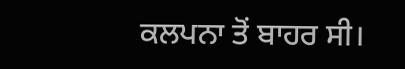ਕਲਪਨਾ ਤੋਂ ਬਾਹਰ ਸੀ।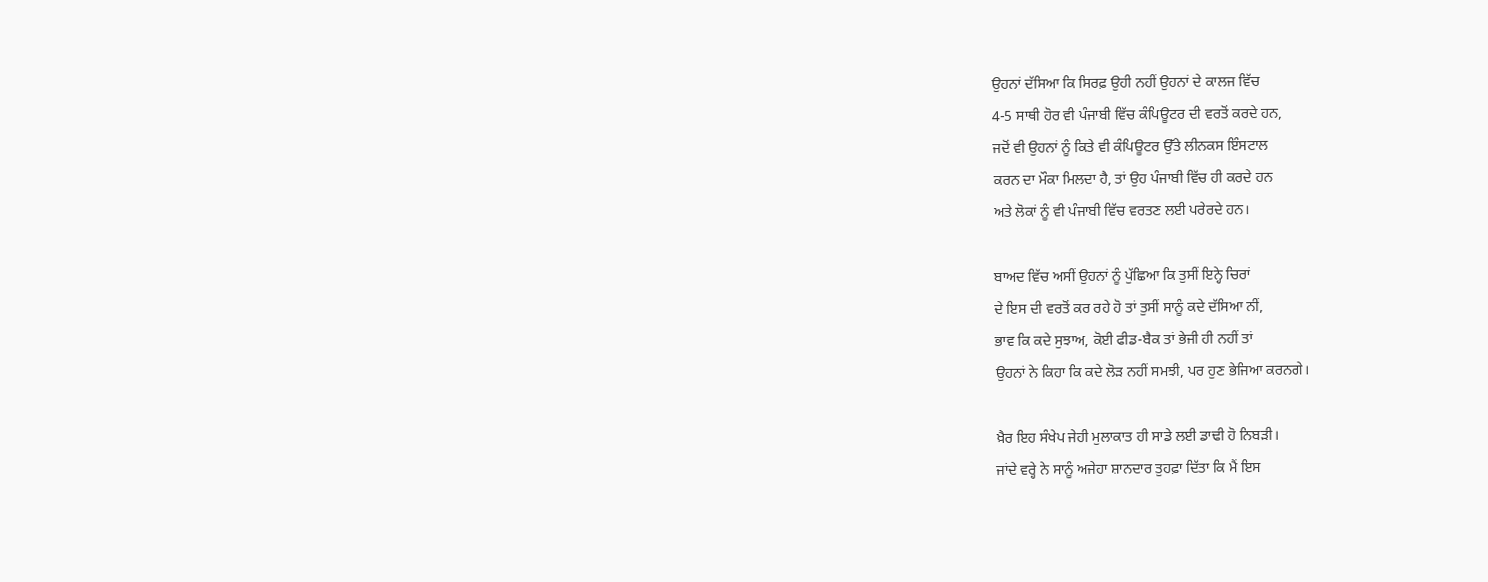ਉਹਨਾਂ ਦੱਸਿਆ ਕਿ ਸਿਰਫ਼ ਉਹੀ ਨਹੀਂ ਉਹਨਾਂ ਦੇ ਕਾਲਜ ਵਿੱਚ
4-5 ਸਾਥੀ ਹੋਰ ਵੀ ਪੰਜਾਬੀ ਵਿੱਚ ਕੰਪਿਊਟਰ ਦੀ ਵਰਤੋਂ ਕਰਦੇ ਹਨ,
ਜਦੋਂ ਵੀ ਉਹਨਾਂ ਨੂੰ ਕਿਤੇ ਵੀ ਕੰਪਿਊਟਰ ਉੱਤੇ ਲੀਨਕਸ ਇੰਸਟਾਲ
ਕਰਨ ਦਾ ਮੌਕਾ ਮਿਲਦਾ ਹੈ, ਤਾਂ ਉਹ ਪੰਜਾਬੀ ਵਿੱਚ ਹੀ ਕਰਦੇ ਹਨ
ਅਤੇ ਲੋਕਾਂ ਨੂੰ ਵੀ ਪੰਜਾਬੀ ਵਿੱਚ ਵਰਤਣ ਲਈ ਪਰੇਰਦੇ ਹਨ।

ਬਾਅਦ ਵਿੱਚ ਅਸੀਂ ਉਹਨਾਂ ਨੂੰ ਪੁੱਛਿਆ ਕਿ ਤੁਸੀਂ ਇਨ੍ਹੇ ਚਿਰਾਂ
ਦੇ ਇਸ ਦੀ ਵਰਤੋਂ ਕਰ ਰਹੇ ਹੋ ਤਾਂ ਤੁਸੀਂ ਸਾਨੂੰ ਕਦੇ ਦੱਸਿਆ ਨੀਂ,
ਭਾਵ ਕਿ ਕਦੇ ਸੁਝਾਅ, ਕੋਈ ਫੀਡ-ਬੈਕ ਤਾਂ ਭੇਜੀ ਹੀ ਨਹੀਂ ਤਾਂ
ਉਹਨਾਂ ਨੇ ਕਿਹਾ ਕਿ ਕਦੇ ਲੋੜ ਨਹੀਂ ਸਮਝੀ, ਪਰ ਹੁਣ ਭੇਜਿਆ ਕਰਨਗੇ।

ਖ਼ੈਰ ਇਹ ਸੰਖੇਪ ਜੇਹੀ ਮੁਲਾਕਾਤ ਹੀ ਸਾਡੇ ਲਈ ਡਾਢੀ ਹੋ ਨਿਬੜੀ।
ਜਾਂਦੇ ਵਰ੍ਹੇ ਨੇ ਸਾਨੂੰ ਅਜੇਹਾ ਸ਼ਾਨਦਾਰ ਤੁਹਫ਼ਾ ਦਿੱਤਾ ਕਿ ਮੈਂ ਇਸ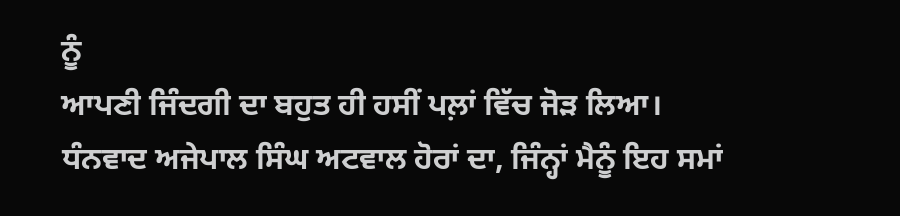ਨੂੰ
ਆਪਣੀ ਜਿੰਦਗੀ ਦਾ ਬਹੁਤ ਹੀ ਹਸੀਂ ਪਲ਼ਾਂ ਵਿੱਚ ਜੋੜ ਲਿਆ।
ਧੰਨਵਾਦ ਅਜੇਪਾਲ ਸਿੰਘ ਅਟਵਾਲ ਹੋਰਾਂ ਦਾ, ਜਿੰਨ੍ਹਾਂ ਮੈਨੂੰ ਇਹ ਸਮਾਂ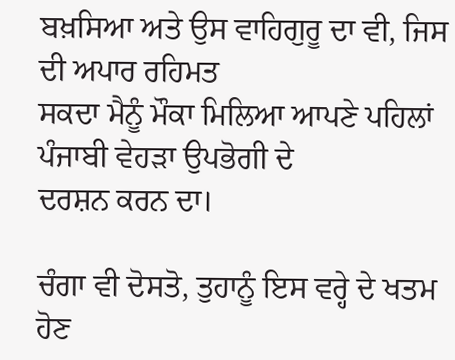ਬਖ਼ਸਿਆ ਅਤੇ ਉਸ ਵਾਹਿਗੁਰੂ ਦਾ ਵੀ, ਜਿਸ ਦੀ ਅਪਾਰ ਰਹਿਮਤ
ਸਕਦਾ ਮੈਨੂੰ ਮੌਕਾ ਮਿਲਿਆ ਆਪਣੇ ਪਹਿਲਾਂ ਪੰਜਾਬੀ ਵੇਹੜਾ ਉਪਭੋਗੀ ਦੇ
ਦਰਸ਼ਨ ਕਰਨ ਦਾ।

ਚੰਗਾ ਵੀ ਦੋਸਤੋ, ਤੁਹਾਨੂੰ ਇਸ ਵਰ੍ਹੇ ਦੇ ਖਤਮ ਹੋਣ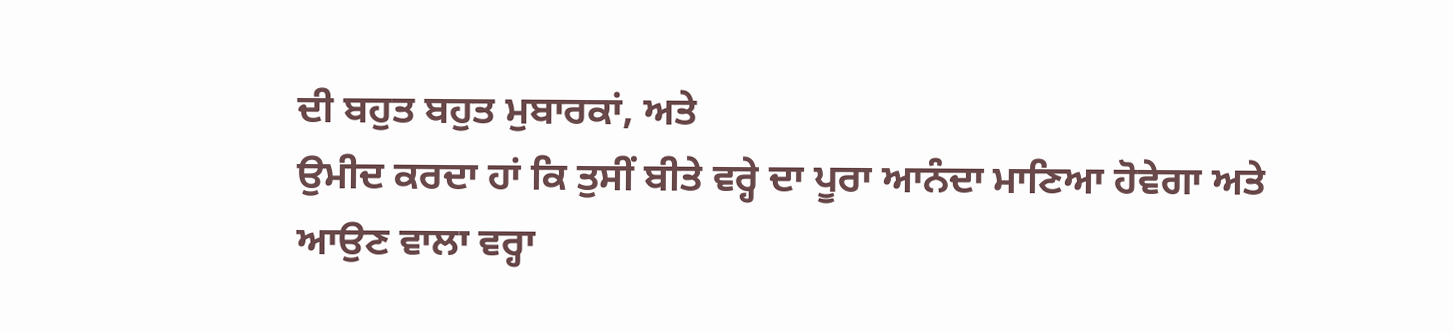ਦੀ ਬਹੁਤ ਬਹੁਤ ਮੁਬਾਰਕਾਂ, ਅਤੇ
ਉਮੀਦ ਕਰਦਾ ਹਾਂ ਕਿ ਤੁਸੀਂ ਬੀਤੇ ਵਰ੍ਹੇ ਦਾ ਪੂਰਾ ਆਨੰਦਾ ਮਾਣਿਆ ਹੋਵੇਗਾ ਅਤੇ
ਆਉਣ ਵਾਲਾ ਵਰ੍ਹਾ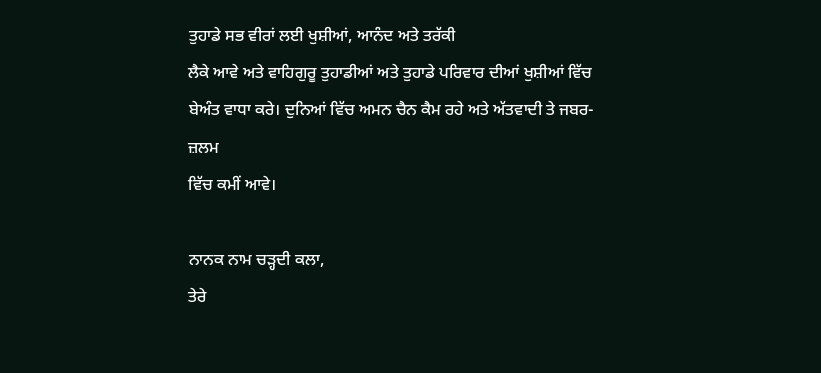ਤੁਹਾਡੇ ਸਭ ਵੀਰਾਂ ਲਈ ਖੁਸ਼ੀਆਂ, ਆਨੰਦ ਅਤੇ ਤਰੱਕੀ
ਲੈਕੇ ਆਵੇ ਅਤੇ ਵਾਹਿਗੁਰੂ ਤੁਹਾਡੀਆਂ ਅਤੇ ਤੁਹਾਡੇ ਪਰਿਵਾਰ ਦੀਆਂ ਖੁਸ਼ੀਆਂ ਵਿੱਚ
ਬੇਅੰਤ ਵਾਧਾ ਕਰੇ। ਦੁਨਿਆਂ ਵਿੱਚ ਅਮਨ ਚੈਨ ਕੈਮ ਰਹੇ ਅਤੇ ਅੱਤਵਾਦੀ ਤੇ ਜਬਰ-ਜ਼ਲਮ
ਵਿੱਚ ਕਮੀਂ ਆਵੇ।

ਨਾਨਕ ਨਾਮ ਚੜ੍ਹਦੀ ਕਲਾ,
ਤੇਰੇ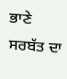ਭਾਣੇ ਸਰਬੱਤ ਦਾ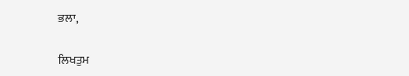ਭਲਾ,

ਲਿਖਤੁਮ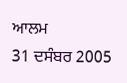ਆਲਮ
31 ਦਸੰਬਰ 2005